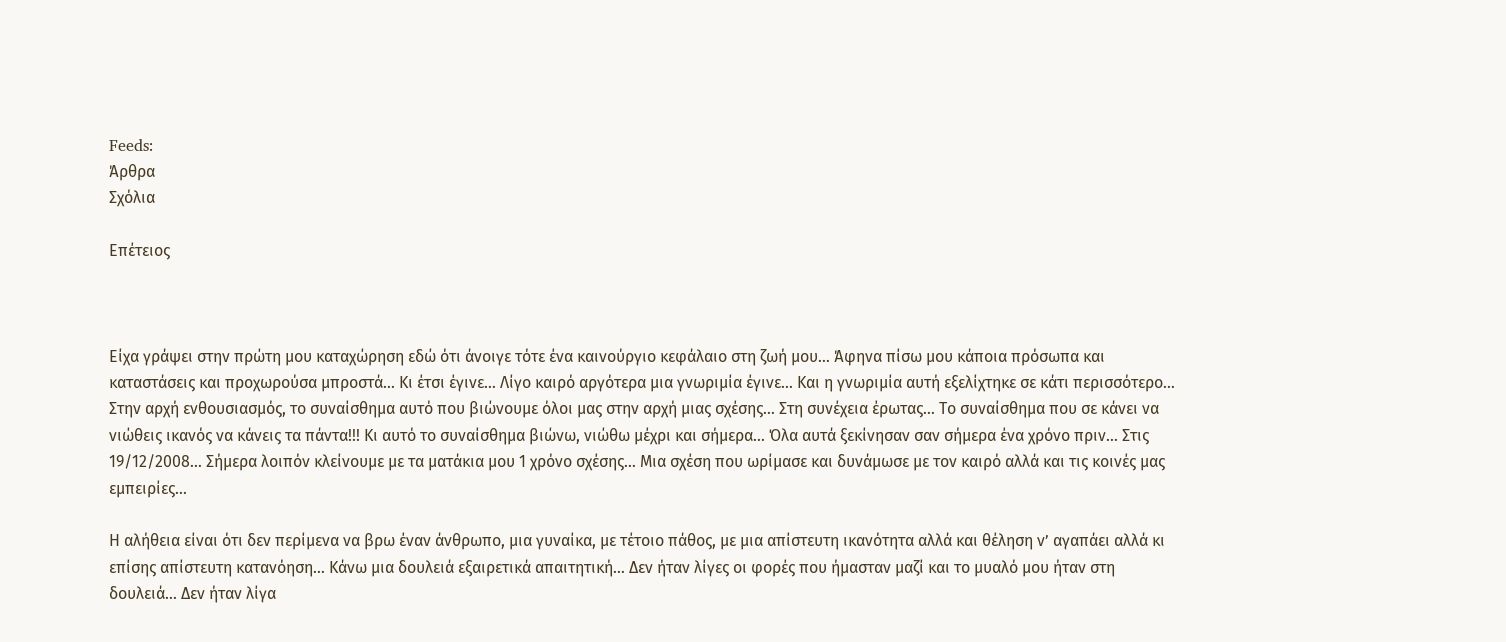Feeds:
Άρθρα
Σχόλια

Επέτειος



Είχα γράψει στην πρώτη μου καταχώρηση εδώ ότι άνοιγε τότε ένα καινούργιο κεφάλαιο στη ζωή μου… Άφηνα πίσω μου κάποια πρόσωπα και καταστάσεις και προχωρούσα μπροστά… Κι έτσι έγινε… Λίγο καιρό αργότερα μια γνωριμία έγινε… Και η γνωριμία αυτή εξελίχτηκε σε κάτι περισσότερο… Στην αρχή ενθουσιασμός, το συναίσθημα αυτό που βιώνουμε όλοι μας στην αρχή μιας σχέσης… Στη συνέχεια έρωτας… Το συναίσθημα που σε κάνει να νιώθεις ικανός να κάνεις τα πάντα!!! Κι αυτό το συναίσθημα βιώνω, νιώθω μέχρι και σήμερα… Όλα αυτά ξεκίνησαν σαν σήμερα ένα χρόνο πριν… Στις 19/12/2008… Σήμερα λοιπόν κλείνουμε με τα ματάκια μου 1 χρόνο σχέσης… Μια σχέση που ωρίμασε και δυνάμωσε με τον καιρό αλλά και τις κοινές μας εμπειρίες…

Η αλήθεια είναι ότι δεν περίμενα να βρω έναν άνθρωπο, μια γυναίκα, με τέτοιο πάθος, με μια απίστευτη ικανότητα αλλά και θέληση ν’ αγαπάει αλλά κι επίσης απίστευτη κατανόηση… Κάνω μια δουλειά εξαιρετικά απαιτητική… Δεν ήταν λίγες οι φορές που ήμασταν μαζί και το μυαλό μου ήταν στη δουλειά… Δεν ήταν λίγα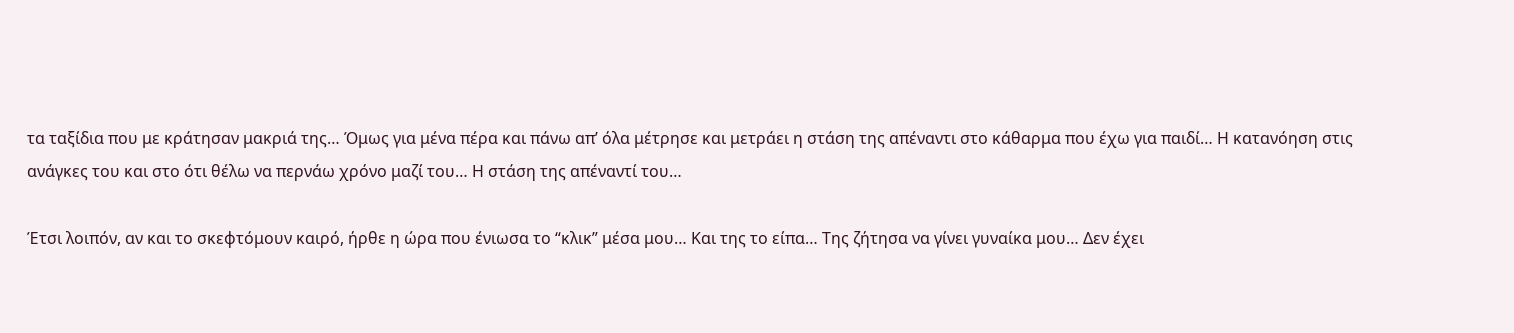τα ταξίδια που με κράτησαν μακριά της… Όμως για μένα πέρα και πάνω απ’ όλα μέτρησε και μετράει η στάση της απέναντι στο κάθαρμα που έχω για παιδί… Η κατανόηση στις ανάγκες του και στο ότι θέλω να περνάω χρόνο μαζί του… Η στάση της απέναντί του…

Έτσι λοιπόν, αν και το σκεφτόμουν καιρό, ήρθε η ώρα που ένιωσα το “κλικ” μέσα μου… Και της το είπα… Της ζήτησα να γίνει γυναίκα μου… Δεν έχει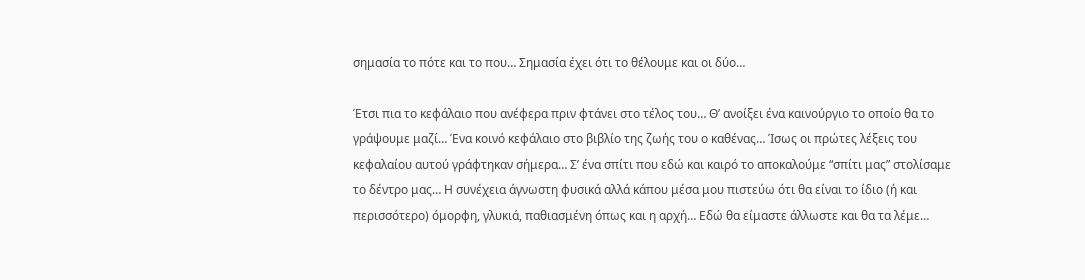σημασία το πότε και το που… Σημασία έχει ότι το θέλουμε και οι δύο…

Έτσι πια το κεφάλαιο που ανέφερα πριν φτάνει στο τέλος του… Θ’ ανοίξει ένα καινούργιο το οποίο θα το γράψουμε μαζί… Ένα κοινό κεφάλαιο στο βιβλίο της ζωής του ο καθένας… Ίσως οι πρώτες λέξεις του κεφαλαίου αυτού γράφτηκαν σήμερα… Σ’ ένα σπίτι που εδώ και καιρό το αποκαλούμε “σπίτι μας” στολίσαμε το δέντρο μας… Η συνέχεια άγνωστη φυσικά αλλά κάπου μέσα μου πιστεύω ότι θα είναι το ίδιο (ή και περισσότερο) όμορφη, γλυκιά, παθιασμένη όπως και η αρχή… Εδώ θα είμαστε άλλωστε και θα τα λέμε…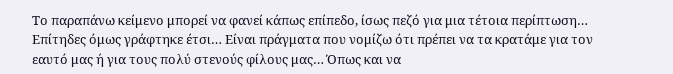Το παραπάνω κείμενο μπορεί να φανεί κάπως επίπεδο, ίσως πεζό για μια τέτοια περίπτωση… Επίτηδες όμως γράφτηκε έτσι… Είναι πράγματα που νομίζω ότι πρέπει να τα κρατάμε για τον εαυτό μας ή για τους πολύ στενούς φίλους μας… Όπως και να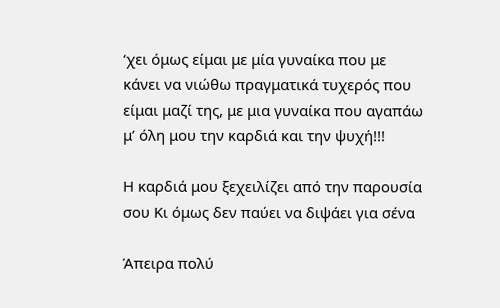‘χει όμως είμαι με μία γυναίκα που με κάνει να νιώθω πραγματικά τυχερός που είμαι μαζί της, με μια γυναίκα που αγαπάω μ’ όλη μου την καρδιά και την ψυχή!!!

Η καρδιά μου ξεχειλίζει από την παρουσία σου Κι όμως δεν παύει να διψάει για σένα

Άπειρα πολύ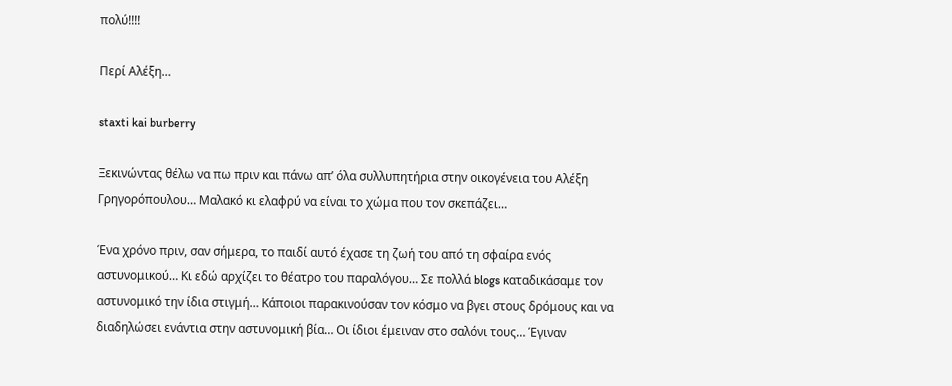πολύ!!!!

Περί Αλέξη…

staxti kai burberry

Ξεκινώντας θέλω να πω πριν και πάνω απ’ όλα συλλυπητήρια στην οικογένεια του Αλέξη Γρηγορόπουλου… Μαλακό κι ελαφρύ να είναι το χώμα που τον σκεπάζει…

Ένα χρόνο πριν, σαν σήμερα, το παιδί αυτό έχασε τη ζωή του από τη σφαίρα ενός αστυνομικού… Κι εδώ αρχίζει το θέατρο του παραλόγου… Σε πολλά blogs καταδικάσαμε τον αστυνομικό την ίδια στιγμή… Κάποιοι παρακινούσαν τον κόσμο να βγει στους δρόμους και να διαδηλώσει ενάντια στην αστυνομική βία… Οι ίδιοι έμειναν στο σαλόνι τους… Έγιναν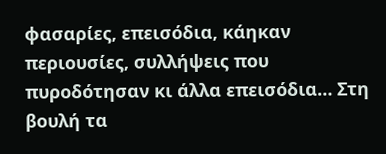φασαρίες, επεισόδια, κάηκαν περιουσίες, συλλήψεις που πυροδότησαν κι άλλα επεισόδια… Στη βουλή τα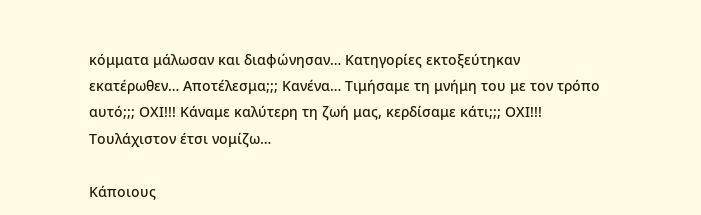κόμματα μάλωσαν και διαφώνησαν… Κατηγορίες εκτοξεύτηκαν εκατέρωθεν… Αποτέλεσμα;;; Κανένα… Τιμήσαμε τη μνήμη του με τον τρόπο αυτό;;; ΟΧΙ!!! Κάναμε καλύτερη τη ζωή μας, κερδίσαμε κάτι;;; ΟΧΙ!!! Τουλάχιστον έτσι νομίζω…

Κάποιους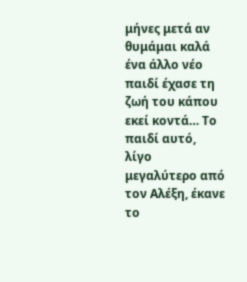μήνες μετά αν θυμάμαι καλά ένα άλλο νέο παιδί έχασε τη ζωή του κάπου εκεί κοντά… Το παιδί αυτό, λίγο μεγαλύτερο από τον Αλέξη, έκανε το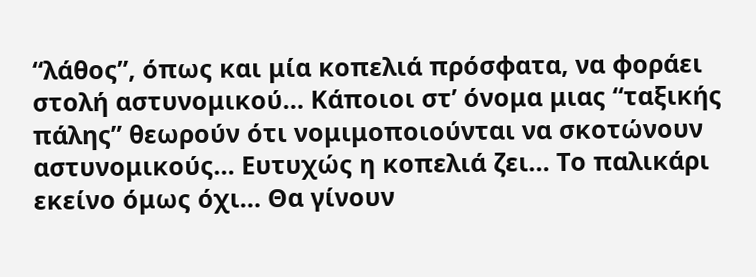“λάθος”, όπως και μία κοπελιά πρόσφατα, να φοράει στολή αστυνομικού… Κάποιοι στ’ όνομα μιας “ταξικής πάλης” θεωρούν ότι νομιμοποιούνται να σκοτώνουν αστυνομικούς… Ευτυχώς η κοπελιά ζει… Το παλικάρι εκείνο όμως όχι… Θα γίνουν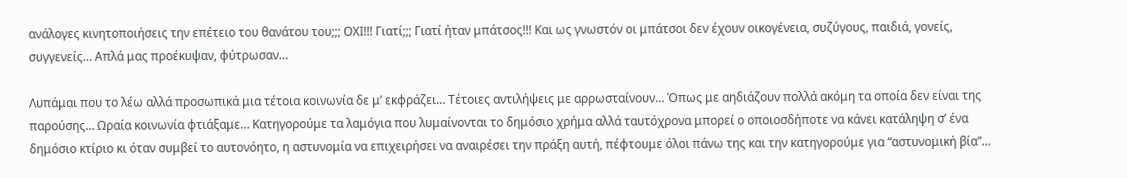ανάλογες κινητοποιήσεις την επέτειο του θανάτου του;;; ΟΧΙ!!! Γιατί;;; Γιατί ήταν μπάτσος!!! Και ως γνωστόν οι μπάτσοι δεν έχουν οικογένεια, συζύγους, παιδιά, γονείς, συγγενείς… Απλά μας προέκυψαν, φύτρωσαν…

Λυπάμαι που το λέω αλλά προσωπικά μια τέτοια κοινωνία δε μ’ εκφράζει… Τέτοιες αντιλήψεις με αρρωσταίνουν… Όπως με αηδιάζουν πολλά ακόμη τα οποία δεν είναι της παρούσης… Ωραία κοινωνία φτιάξαμε… Κατηγορούμε τα λαμόγια που λυμαίνονται το δημόσιο χρήμα αλλά ταυτόχρονα μπορεί ο οποιοσδήποτε να κάνει κατάληψη σ’ ένα δημόσιο κτίριο κι όταν συμβεί το αυτονόητο, η αστυνομία να επιχειρήσει να αναιρέσει την πράξη αυτή, πέφτουμε όλοι πάνω της και την κατηγορούμε για “αστυνομική βία”…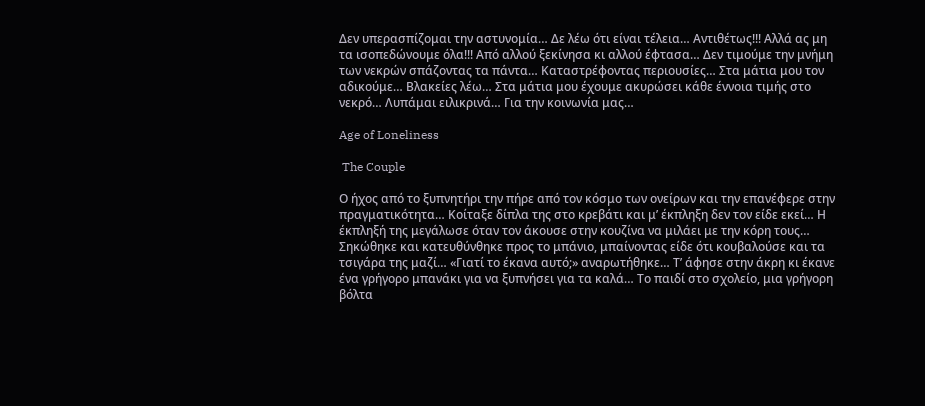Δεν υπερασπίζομαι την αστυνομία… Δε λέω ότι είναι τέλεια… Αντιθέτως!!! Αλλά ας μη τα ισοπεδώνουμε όλα!!! Από αλλού ξεκίνησα κι αλλού έφτασα… Δεν τιμούμε την μνήμη των νεκρών σπάζοντας τα πάντα… Καταστρέφοντας περιουσίες… Στα μάτια μου τον αδικούμε… Βλακείες λέω… Στα μάτια μου έχουμε ακυρώσει κάθε έννοια τιμής στο νεκρό… Λυπάμαι ειλικρινά… Για την κοινωνία μας…

Age of Loneliness

 The Couple

Ο ήχος από το ξυπνητήρι την πήρε από τον κόσμο των ονείρων και την επανέφερε στην πραγματικότητα… Κοίταξε δίπλα της στο κρεβάτι και μ’ έκπληξη δεν τον είδε εκεί… Η έκπληξή της μεγάλωσε όταν τον άκουσε στην κουζίνα να μιλάει με την κόρη τους… Σηκώθηκε και κατευθύνθηκε προς το μπάνιο, μπαίνοντας είδε ότι κουβαλούσε και τα τσιγάρα της μαζί… «Γιατί το έκανα αυτό;» αναρωτήθηκε… Τ’ άφησε στην άκρη κι έκανε ένα γρήγορο μπανάκι για να ξυπνήσει για τα καλά… Το παιδί στο σχολείο, μια γρήγορη βόλτα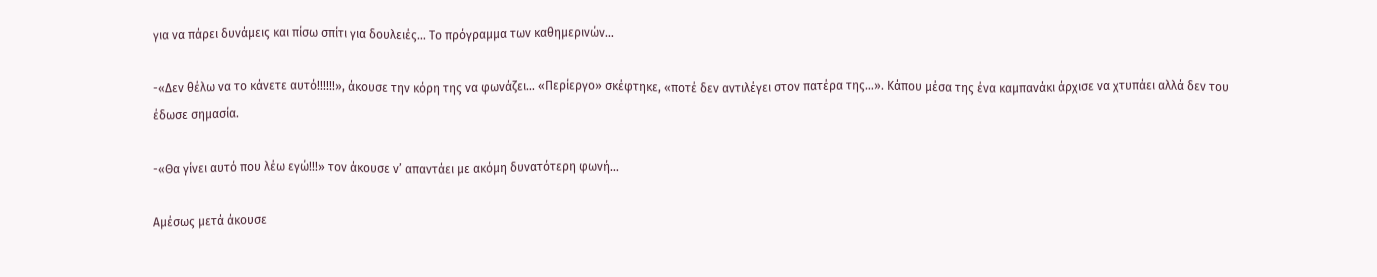για να πάρει δυνάμεις και πίσω σπίτι για δουλειές… Το πρόγραμμα των καθημερινών…

-«Δεν θέλω να το κάνετε αυτό!!!!!!», άκουσε την κόρη της να φωνάζει… «Περίεργο» σκέφτηκε, «ποτέ δεν αντιλέγει στον πατέρα της…». Κάπου μέσα της ένα καμπανάκι άρχισε να χτυπάει αλλά δεν του έδωσε σημασία.

-«Θα γίνει αυτό που λέω εγώ!!!» τον άκουσε ν’ απαντάει με ακόμη δυνατότερη φωνή…

Αμέσως μετά άκουσε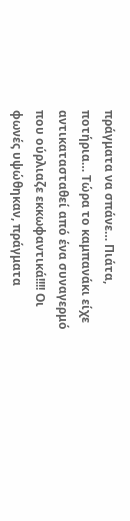πράγματα να σπάνε… Πιάτα, ποτήρια… Τώρα το καμπανάκι είχε αντικατασταθεί από ένα συναγερμό που ούρλιαζε εκκωφαντικά!!!! Οι φωνές υψώθηκαν, πράγματα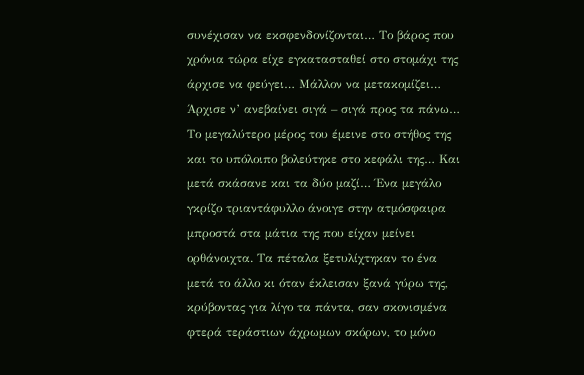συνέχισαν να εκσφενδονίζονται… Το βάρος που χρόνια τώρα είχε εγκατασταθεί στο στομάχι της άρχισε να φεύγει… Μάλλον να μετακομίζει… Άρχισε ν’ ανεβαίνει σιγά – σιγά προς τα πάνω… Το μεγαλύτερο μέρος του έμεινε στο στήθος της και το υπόλοιπο βολεύτηκε στο κεφάλι της… Και μετά σκάσανε και τα δύο μαζί… Ένα μεγάλο γκρίζο τριαντάφυλλο άνοιγε στην ατμόσφαιρα μπροστά στα μάτια της που είχαν μείνει ορθάνοιχτα. Τα πέταλα ξετυλίχτηκαν το ένα μετά το άλλο κι όταν έκλεισαν ξανά γύρω της, κρύβοντας για λίγο τα πάντα, σαν σκονισμένα φτερά τεράστιων άχρωμων σκόρων, το μόνο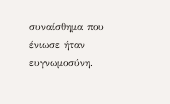συναίσθημα που ένιωσε ήταν ευγνωμοσύνη.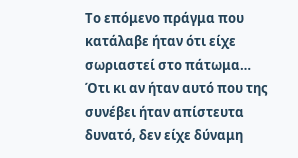Το επόμενο πράγμα που κατάλαβε ήταν ότι είχε σωριαστεί στο πάτωμα… Ότι κι αν ήταν αυτό που της συνέβει ήταν απίστευτα δυνατό, δεν είχε δύναμη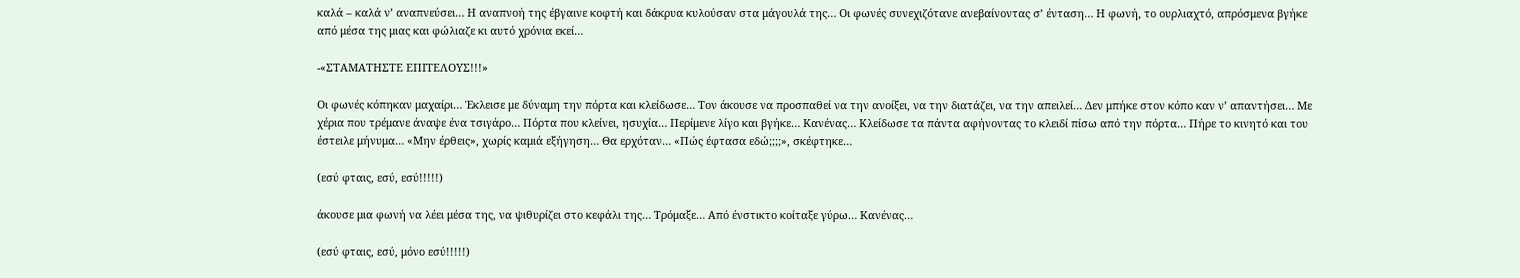καλά – καλά ν’ αναπνεύσει… Η αναπνοή της έβγαινε κοφτή και δάκρυα κυλούσαν στα μάγουλά της… Οι φωνές συνεχιζότανε ανεβαίνοντας σ’ ένταση… Η φωνή, το ουρλιαχτό, απρόσμενα βγήκε από μέσα της μιας και φώλιαζε κι αυτό χρόνια εκεί…

-«ΣΤΑΜΑΤΗΣΤΕ ΕΠΙΤΕΛΟΥΣ!!!»

Οι φωνές κόπηκαν μαχαίρι… Έκλεισε με δύναμη την πόρτα και κλείδωσε… Τον άκουσε να προσπαθεί να την ανοίξει, να την διατάζει, να την απειλεί… Δεν μπήκε στον κόπο καν ν’ απαντήσει… Με χέρια που τρέμανε άναψε ένα τσιγάρο… Πόρτα που κλείνει, ησυχία… Περίμενε λίγο και βγήκε… Κανένας… Κλείδωσε τα πάντα αφήνοντας το κλειδί πίσω από την πόρτα… Πήρε το κινητό και του έστειλε μήνυμα… «Μην έρθεις», χωρίς καμιά εξήγηση… Θα ερχόταν… «Πώς έφτασα εδώ;;;;», σκέφτηκε…

(εσύ φταις, εσύ, εσύ!!!!!)

άκουσε μια φωνή να λέει μέσα της, να ψιθυρίζει στο κεφάλι της… Τρόμαξε… Από ένστικτο κοίταξε γύρω… Κανένας…

(εσύ φταις, εσύ, μόνο εσύ!!!!!)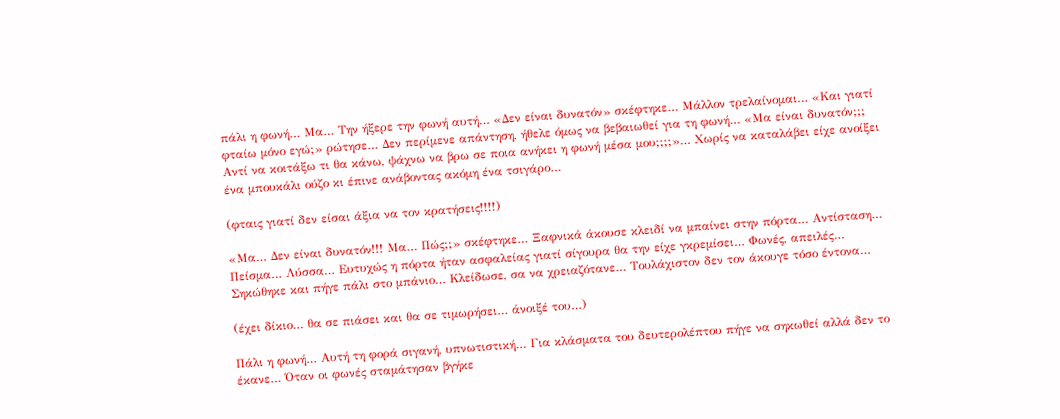πάλι η φωνή… Μα… Την ήξερε την φωνή αυτή… «Δεν είναι δυνατόν» σκέφτηκε… Μάλλον τρελαίνομαι… «Και γιατί φταίω μόνο εγώ;» ρώτησε… Δεν περίμενε απάντηση, ήθελε όμως να βεβαιωθεί για τη φωνή… «Μα είναι δυνατόν;;; Αντί να κοιτάξω τι θα κάνω, ψάχνω να βρω σε ποια ανήκει η φωνή μέσα μου;;;;»… Χωρίς να καταλάβει είχε ανοίξει ένα μπουκάλι ούζο κι έπινε ανάβοντας ακόμη ένα τσιγάρο…

(φταις γιατί δεν είσαι άξια να τον κρατήσεις!!!!)

«Μα… Δεν είναι δυνατόν!!! Μα… Πώς;;» σκέφτηκε… Ξαφνικά άκουσε κλειδί να μπαίνει στην πόρτα… Αντίσταση… Πείσμα… Λύσσα… Ευτυχώς η πόρτα ήταν ασφαλείας γιατί σίγουρα θα την είχε γκρεμίσει… Φωνές, απειλές… Σηκώθηκε και πήγε πάλι στο μπάνιο… Κλείδωσε, σα να χρειαζότανε… Τουλάχιστον δεν τον άκουγε τόσο έντονα…

(έχει δίκιο… θα σε πιάσει και θα σε τιμωρήσει… άνοιξέ του…)

Πάλι η φωνή… Αυτή τη φορά σιγανή, υπνωτιστική… Για κλάσματα του δευτερολέπτου πήγε να σηκωθεί αλλά δεν το έκανε… Όταν οι φωνές σταμάτησαν βγήκε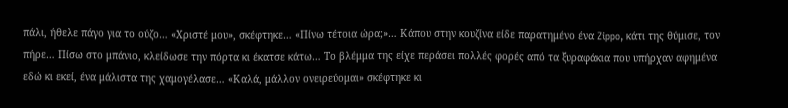πάλι, ήθελε πάγο για το ούζο… «Χριστέ μου», σκέφτηκε… «Πίνω τέτοια ώρα;»… Κάπου στην κουζίνα είδε παρατημένο ένα Zippo, κάτι της θύμισε, τον πήρε… Πίσω στο μπάνιο, κλείδωσε την πόρτα κι έκατσε κάτω… Το βλέμμα της είχε περάσει πολλές φορές από τα ξυραφάκια που υπήρχαν αφημένα εδώ κι εκεί, ένα μάλιστα της χαμογέλασε… «Καλά, μάλλον ονειρεύομαι» σκέφτηκε κι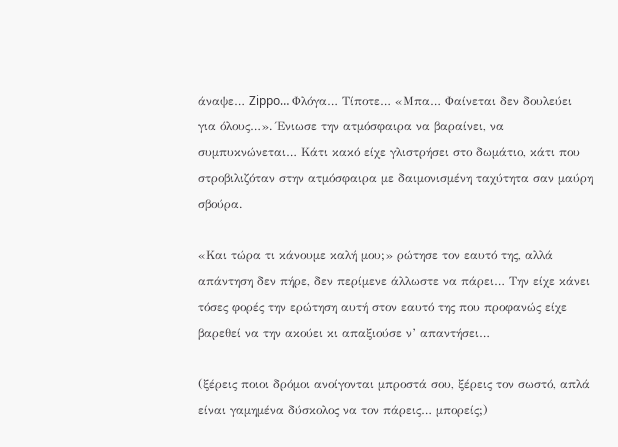άναψε… Zippo… Φλόγα… Τίποτε… «Μπα… Φαίνεται δεν δουλεύει για όλους…». Ένιωσε την ατμόσφαιρα να βαραίνει, να συμπυκνώνεται… Κάτι κακό είχε γλιστρήσει στο δωμάτιο, κάτι που στροβιλιζόταν στην ατμόσφαιρα με δαιμονισμένη ταχύτητα σαν μαύρη σβούρα.

«Και τώρα τι κάνουμε καλή μου;» ρώτησε τον εαυτό της, αλλά απάντηση δεν πήρε, δεν περίμενε άλλωστε να πάρει… Την είχε κάνει τόσες φορές την ερώτηση αυτή στον εαυτό της που προφανώς είχε βαρεθεί να την ακούει κι απαξιούσε ν’ απαντήσει…

(ξέρεις ποιοι δρόμοι ανοίγονται μπροστά σου, ξέρεις τον σωστό, απλά είναι γαμημένα δύσκολος να τον πάρεις… μπορείς;)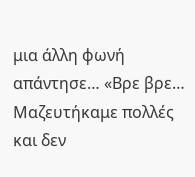μια άλλη φωνή απάντησε… «Βρε βρε… Μαζευτήκαμε πολλές και δεν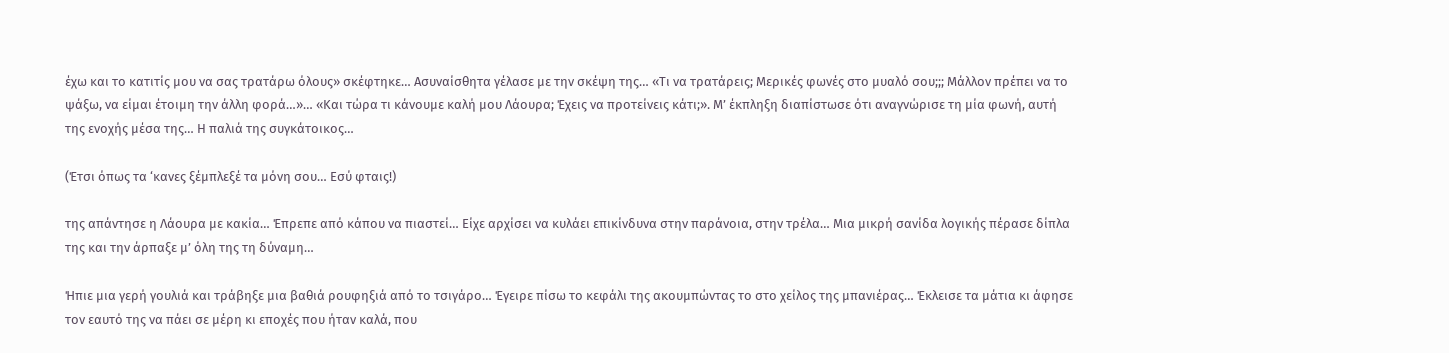έχω και το κατιτίς μου να σας τρατάρω όλους» σκέφτηκε… Ασυναίσθητα γέλασε με την σκέψη της… «Τι να τρατάρεις; Μερικές φωνές στο μυαλό σου;;; Μάλλον πρέπει να το ψάξω, να είμαι έτοιμη την άλλη φορά…»… «Και τώρα τι κάνουμε καλή μου Λάουρα; Έχεις να προτείνεις κάτι;». Μ’ έκπληξη διαπίστωσε ότι αναγνώρισε τη μία φωνή, αυτή της ενοχής μέσα της… Η παλιά της συγκάτοικος…

(Έτσι όπως τα ‘κανες ξέμπλεξέ τα μόνη σου… Εσύ φταις!)

της απάντησε η Λάουρα με κακία… Έπρεπε από κάπου να πιαστεί… Είχε αρχίσει να κυλάει επικίνδυνα στην παράνοια, στην τρέλα… Μια μικρή σανίδα λογικής πέρασε δίπλα της και την άρπαξε μ’ όλη της τη δύναμη…

Ήπιε μια γερή γουλιά και τράβηξε μια βαθιά ρουφηξιά από το τσιγάρο… Έγειρε πίσω το κεφάλι της ακουμπώντας το στο χείλος της μπανιέρας… Έκλεισε τα μάτια κι άφησε τον εαυτό της να πάει σε μέρη κι εποχές που ήταν καλά, που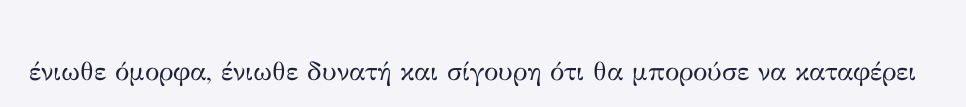ένιωθε όμορφα, ένιωθε δυνατή και σίγουρη ότι θα μπορούσε να καταφέρει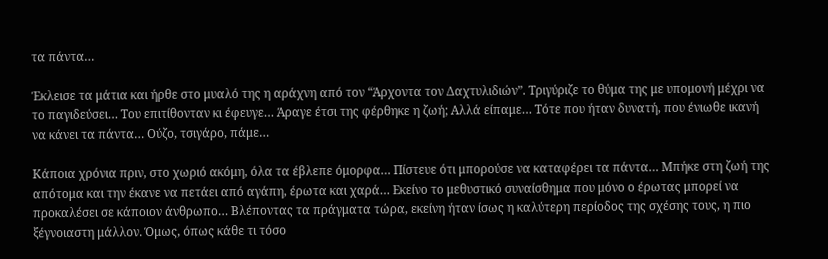τα πάντα…

Έκλεισε τα μάτια και ήρθε στο μυαλό της η αράχνη από τον “Άρχοντα τον Δαχτυλιδιών”. Τριγύριζε το θύμα της με υπομονή μέχρι να το παγιδεύσει… Του επιτίθονταν κι έφευγε… Άραγε έτσι της φέρθηκε η ζωή; Αλλά είπαμε… Τότε που ήταν δυνατή, που ένιωθε ικανή να κάνει τα πάντα… Ούζο, τσιγάρο, πάμε…

Κάποια χρόνια πριν, στο χωριό ακόμη, όλα τα έβλεπε όμορφα… Πίστευε ότι μπορούσε να καταφέρει τα πάντα… Μπήκε στη ζωή της απότομα και την έκανε να πετάει από αγάπη, έρωτα και χαρά… Εκείνο το μεθυστικό συναίσθημα που μόνο ο έρωτας μπορεί να προκαλέσει σε κάποιον άνθρωπο… Βλέποντας τα πράγματα τώρα, εκείνη ήταν ίσως η καλύτερη περίοδος της σχέσης τους, η πιο ξέγνοιαστη μάλλον. Όμως, όπως κάθε τι τόσο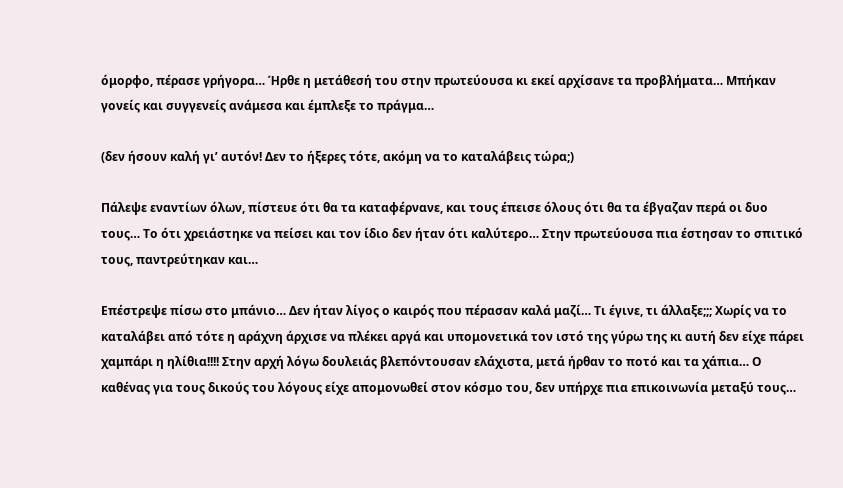όμορφο, πέρασε γρήγορα… Ήρθε η μετάθεσή του στην πρωτεύουσα κι εκεί αρχίσανε τα προβλήματα… Μπήκαν γονείς και συγγενείς ανάμεσα και έμπλεξε το πράγμα…

(δεν ήσουν καλή γι’ αυτόν! Δεν το ήξερες τότε, ακόμη να το καταλάβεις τώρα;)

Πάλεψε εναντίων όλων, πίστευε ότι θα τα καταφέρνανε, και τους έπεισε όλους ότι θα τα έβγαζαν περά οι δυο τους… Το ότι χρειάστηκε να πείσει και τον ίδιο δεν ήταν ότι καλύτερο… Στην πρωτεύουσα πια έστησαν το σπιτικό τους, παντρεύτηκαν και…

Επέστρεψε πίσω στο μπάνιο… Δεν ήταν λίγος ο καιρός που πέρασαν καλά μαζί… Τι έγινε, τι άλλαξε;;; Χωρίς να το καταλάβει από τότε η αράχνη άρχισε να πλέκει αργά και υπομονετικά τον ιστό της γύρω της κι αυτή δεν είχε πάρει χαμπάρι η ηλίθια!!!! Στην αρχή λόγω δουλειάς βλεπόντουσαν ελάχιστα, μετά ήρθαν το ποτό και τα χάπια… Ο καθένας για τους δικούς του λόγους είχε απομονωθεί στον κόσμο του, δεν υπήρχε πια επικοινωνία μεταξύ τους…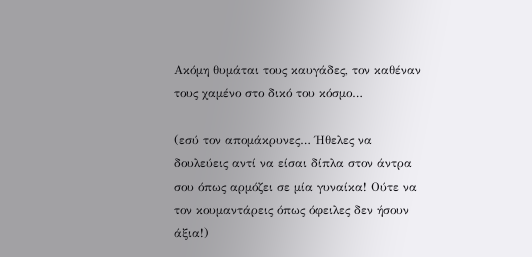Ακόμη θυμάται τους καυγάδες, τον καθέναν τους χαμένο στο δικό του κόσμο…

(εσύ τον απομάκρυνες… Ήθελες να δουλεύεις αντί να είσαι δίπλα στον άντρα σου όπως αρμόζει σε μία γυναίκα! Ούτε να τον κουμαντάρεις όπως όφειλες δεν ήσουν άξια!)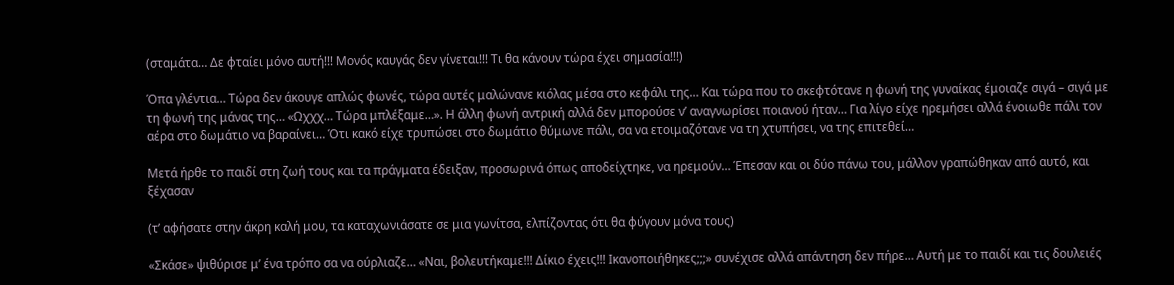(σταμάτα… Δε φταίει μόνο αυτή!!! Μονός καυγάς δεν γίνεται!!! Τι θα κάνουν τώρα έχει σημασία!!!)

Όπα γλέντια… Τώρα δεν άκουγε απλώς φωνές, τώρα αυτές μαλώνανε κιόλας μέσα στο κεφάλι της… Και τώρα που το σκεφτότανε η φωνή της γυναίκας έμοιαζε σιγά – σιγά με τη φωνή της μάνας της… «Ωχχχ… Τώρα μπλέξαμε…». Η άλλη φωνή αντρική αλλά δεν μπορούσε ν’ αναγνωρίσει ποιανού ήταν… Για λίγο είχε ηρεμήσει αλλά ένοιωθε πάλι τον αέρα στο δωμάτιο να βαραίνει… Ότι κακό είχε τρυπώσει στο δωμάτιο θύμωνε πάλι, σα να ετοιμαζότανε να τη χτυπήσει, να της επιτεθεί…

Μετά ήρθε το παιδί στη ζωή τους και τα πράγματα έδειξαν, προσωρινά όπως αποδείχτηκε, να ηρεμούν… Έπεσαν και οι δύο πάνω του, μάλλον γραπώθηκαν από αυτό, και ξέχασαν

(τ’ αφήσατε στην άκρη καλή μου, τα καταχωνιάσατε σε μια γωνίτσα, ελπίζοντας ότι θα φύγουν μόνα τους)

«Σκάσε» ψιθύρισε μ’ ένα τρόπο σα να ούρλιαζε… «Ναι, βολευτήκαμε!!! Δίκιο έχεις!!! Ικανοποιήθηκες;;;» συνέχισε αλλά απάντηση δεν πήρε… Αυτή με το παιδί και τις δουλειές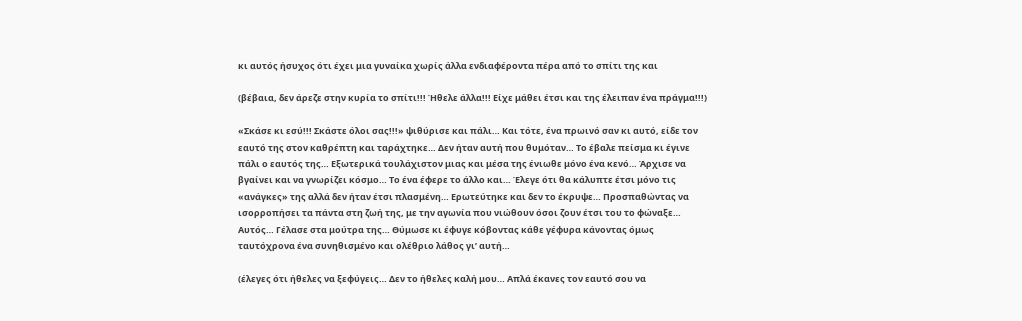κι αυτός ήσυχος ότι έχει μια γυναίκα χωρίς άλλα ενδιαφέροντα πέρα από το σπίτι της και

(βέβαια, δεν άρεζε στην κυρία το σπίτι!!! Ήθελε άλλα!!! Είχε μάθει έτσι και της έλειπαν ένα πράγμα!!!)

«Σκάσε κι εσύ!!! Σκάστε όλοι σας!!!» ψιθύρισε και πάλι… Και τότε, ένα πρωινό σαν κι αυτό, είδε τον εαυτό της στον καθρέπτη και ταράχτηκε… Δεν ήταν αυτή που θυμόταν… Το έβαλε πείσμα κι έγινε πάλι ο εαυτός της… Εξωτερικά τουλάχιστον μιας και μέσα της ένιωθε μόνο ένα κενό… Άρχισε να βγαίνει και να γνωρίζει κόσμο… Το ένα έφερε το άλλο και… Έλεγε ότι θα κάλυπτε έτσι μόνο τις «ανάγκες» της αλλά δεν ήταν έτσι πλασμένη… Ερωτεύτηκε και δεν το έκρυψε… Προσπαθώντας να ισορροπήσει τα πάντα στη ζωή της, με την αγωνία που νιώθουν όσοι ζουν έτσι του το φώναξε… Αυτός… Γέλασε στα μούτρα της… Θύμωσε κι έφυγε κόβοντας κάθε γέφυρα κάνοντας όμως ταυτόχρονα ένα συνηθισμένο και ολέθριο λάθος γι’ αυτή…

(έλεγες ότι ήθελες να ξεφύγεις… Δεν το ήθελες καλή μου… Απλά έκανες τον εαυτό σου να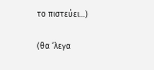το πιστεύει…)

(θα ‘λεγα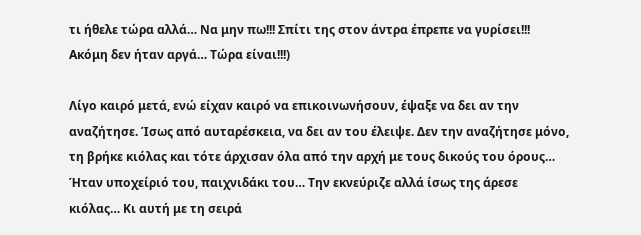τι ήθελε τώρα αλλά… Να μην πω!!! Σπίτι της στον άντρα έπρεπε να γυρίσει!!! Ακόμη δεν ήταν αργά… Τώρα είναι!!!)

Λίγο καιρό μετά, ενώ είχαν καιρό να επικοινωνήσουν, έψαξε να δει αν την αναζήτησε. Ίσως από αυταρέσκεια, να δει αν του έλειψε. Δεν την αναζήτησε μόνο, τη βρήκε κιόλας και τότε άρχισαν όλα από την αρχή με τους δικούς του όρους… Ήταν υποχείριό του, παιχνιδάκι του… Την εκνεύριζε αλλά ίσως της άρεσε κιόλας… Κι αυτή με τη σειρά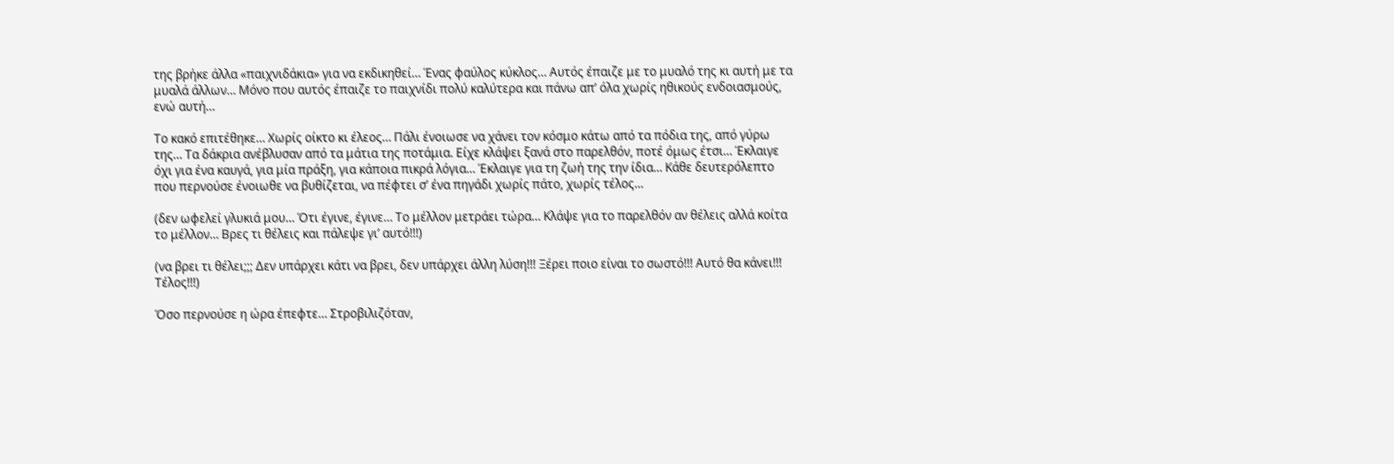της βρήκε άλλα «παιχνιδάκια» για να εκδικηθεί… Ένας φαύλος κύκλος… Αυτός έπαιζε με το μυαλό της κι αυτή με τα μυαλά άλλων… Μόνο που αυτός έπαιζε το παιχνίδι πολύ καλύτερα και πάνω απ’ όλα χωρίς ηθικούς ενδοιασμούς, ενώ αυτή…

Το κακό επιτέθηκε… Χωρίς οίκτο κι έλεος… Πάλι ένοιωσε να χάνει τον κόσμο κάτω από τα πόδια της, από γύρω της… Τα δάκρια ανέβλυσαν από τα μάτια της ποτάμια. Είχε κλάψει ξανά στο παρελθόν, ποτέ όμως έτσι… Έκλαιγε όχι για ένα καυγά, για μία πράξη, για κάποια πικρά λόγια… Έκλαιγε για τη ζωή της την ίδια… Κάθε δευτερόλεπτο που περνούσε ένοιωθε να βυθίζεται, να πέφτει σ’ ένα πηγάδι χωρίς πάτο, χωρίς τέλος…

(δεν ωφελεί γλυκιά μου… Ότι έγινε, έγινε… Το μέλλον μετράει τώρα… Κλάψε για το παρελθόν αν θέλεις αλλά κοίτα το μέλλον… Βρες τι θέλεις και πάλεψε γι’ αυτό!!!)

(να βρει τι θέλει;;; Δεν υπάρχει κάτι να βρει, δεν υπάρχει άλλη λύση!!! Ξέρει ποιο είναι το σωστό!!! Αυτό θα κάνει!!! Τέλος!!!)

Όσο περνούσε η ώρα έπεφτε… Στροβιλιζόταν,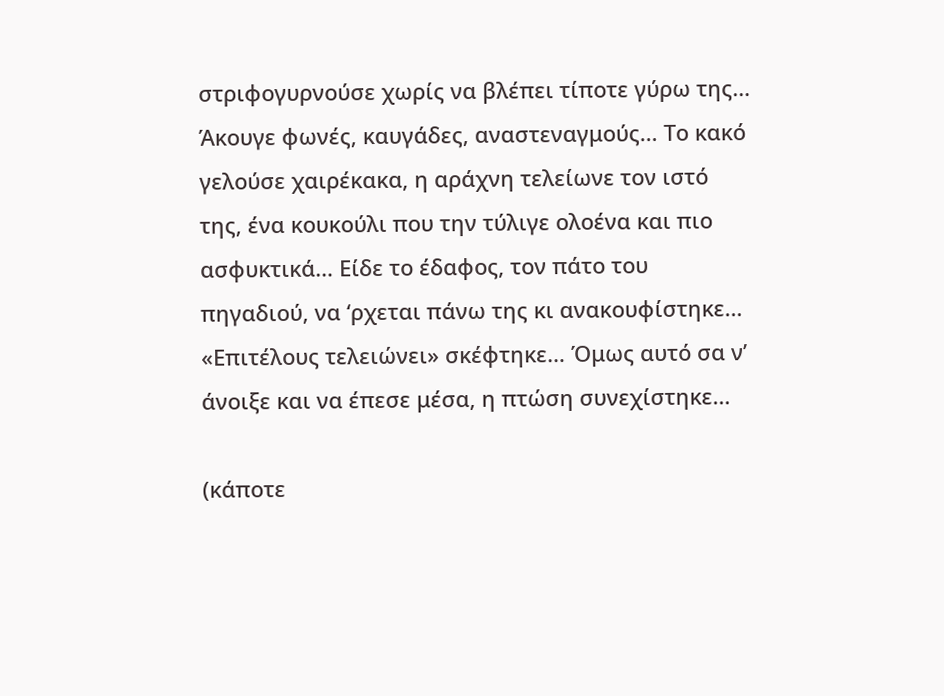στριφογυρνούσε χωρίς να βλέπει τίποτε γύρω της… Άκουγε φωνές, καυγάδες, αναστεναγμούς… Το κακό γελούσε χαιρέκακα, η αράχνη τελείωνε τον ιστό της, ένα κουκούλι που την τύλιγε ολοένα και πιο ασφυκτικά… Είδε το έδαφος, τον πάτο του πηγαδιού, να ‘ρχεται πάνω της κι ανακουφίστηκε… «Επιτέλους τελειώνει» σκέφτηκε… Όμως αυτό σα ν’ άνοιξε και να έπεσε μέσα, η πτώση συνεχίστηκε…

(κάποτε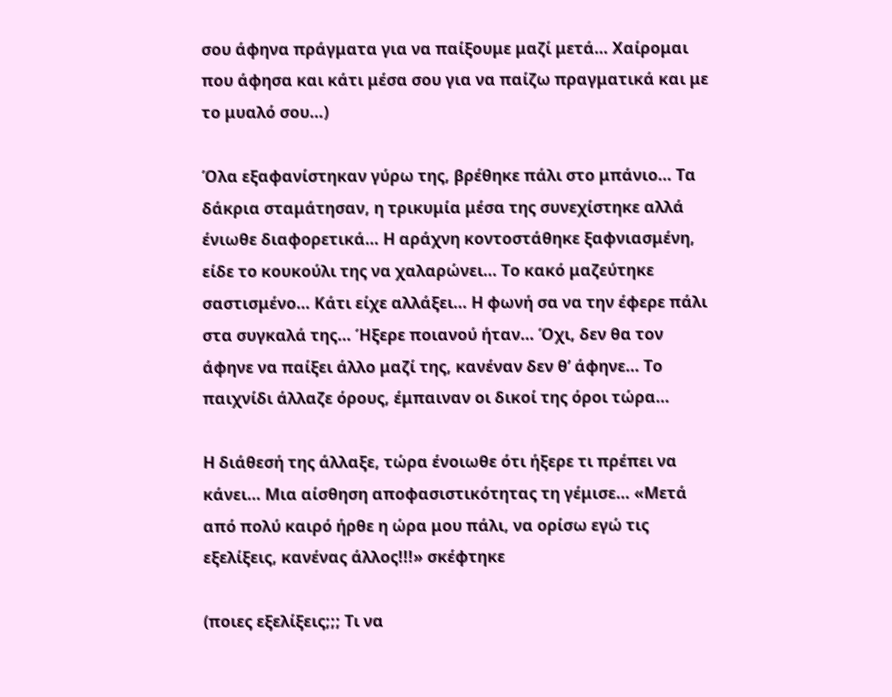σου άφηνα πράγματα για να παίξουμε μαζί μετά… Χαίρομαι που άφησα και κάτι μέσα σου για να παίζω πραγματικά και με το μυαλό σου…)

Όλα εξαφανίστηκαν γύρω της, βρέθηκε πάλι στο μπάνιο… Τα δάκρια σταμάτησαν, η τρικυμία μέσα της συνεχίστηκε αλλά ένιωθε διαφορετικά… Η αράχνη κοντοστάθηκε ξαφνιασμένη, είδε το κουκούλι της να χαλαρώνει… Το κακό μαζεύτηκε σαστισμένο… Κάτι είχε αλλάξει… Η φωνή σα να την έφερε πάλι στα συγκαλά της… Ήξερε ποιανού ήταν… Όχι, δεν θα τον άφηνε να παίξει άλλο μαζί της, κανέναν δεν θ’ άφηνε… Το παιχνίδι άλλαζε όρους, έμπαιναν οι δικοί της όροι τώρα…

Η διάθεσή της άλλαξε, τώρα ένοιωθε ότι ήξερε τι πρέπει να κάνει… Μια αίσθηση αποφασιστικότητας τη γέμισε… «Μετά από πολύ καιρό ήρθε η ώρα μου πάλι, να ορίσω εγώ τις εξελίξεις, κανένας άλλος!!!» σκέφτηκε

(ποιες εξελίξεις;;; Τι να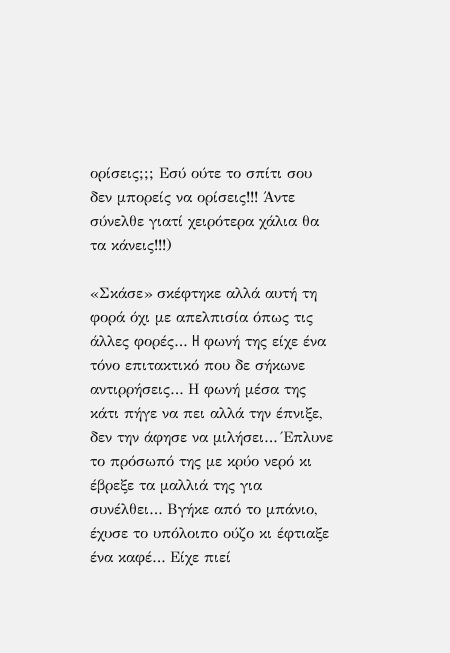ορίσεις;;; Εσύ ούτε το σπίτι σου δεν μπορείς να ορίσεις!!! Άντε σύνελθε γιατί χειρότερα χάλια θα τα κάνεις!!!)

«Σκάσε» σκέφτηκε αλλά αυτή τη φορά όχι με απελπισία όπως τις άλλες φορές… H φωνή της είχε ένα τόνο επιτακτικό που δε σήκωνε αντιρρήσεις… Η φωνή μέσα της κάτι πήγε να πει αλλά την έπνιξε, δεν την άφησε να μιλήσει… Έπλυνε το πρόσωπό της με κρύο νερό κι έβρεξε τα μαλλιά της για συνέλθει… Βγήκε από το μπάνιο, έχυσε το υπόλοιπο ούζο κι έφτιαξε ένα καφέ… Είχε πιεί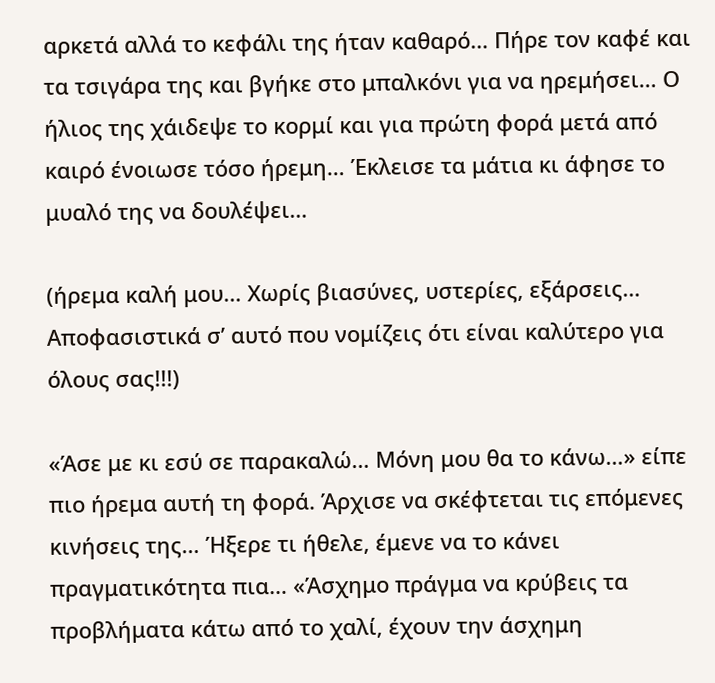αρκετά αλλά το κεφάλι της ήταν καθαρό… Πήρε τον καφέ και τα τσιγάρα της και βγήκε στο μπαλκόνι για να ηρεμήσει… Ο ήλιος της χάιδεψε το κορμί και για πρώτη φορά μετά από καιρό ένοιωσε τόσο ήρεμη… Έκλεισε τα μάτια κι άφησε το μυαλό της να δουλέψει…

(ήρεμα καλή μου… Χωρίς βιασύνες, υστερίες, εξάρσεις… Αποφασιστικά σ’ αυτό που νομίζεις ότι είναι καλύτερο για όλους σας!!!)

«Άσε με κι εσύ σε παρακαλώ… Μόνη μου θα το κάνω…» είπε πιο ήρεμα αυτή τη φορά. Άρχισε να σκέφτεται τις επόμενες κινήσεις της… Ήξερε τι ήθελε, έμενε να το κάνει πραγματικότητα πια… «Άσχημο πράγμα να κρύβεις τα προβλήματα κάτω από το χαλί, έχουν την άσχημη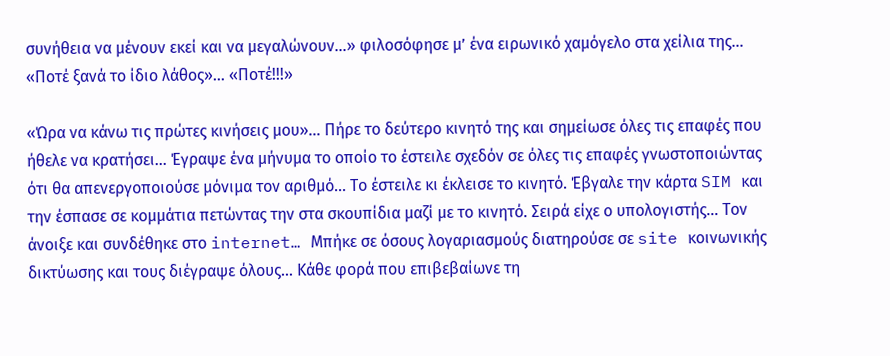συνήθεια να μένουν εκεί και να μεγαλώνουν…» φιλοσόφησε μ’ ένα ειρωνικό χαμόγελο στα χείλια της… «Ποτέ ξανά το ίδιο λάθος»… «Ποτέ!!!»

«Ώρα να κάνω τις πρώτες κινήσεις μου»… Πήρε το δεύτερο κινητό της και σημείωσε όλες τις επαφές που ήθελε να κρατήσει… Έγραψε ένα μήνυμα το οποίο το έστειλε σχεδόν σε όλες τις επαφές γνωστοποιώντας ότι θα απενεργοποιούσε μόνιμα τον αριθμό… Το έστειλε κι έκλεισε το κινητό. Έβγαλε την κάρτα SIM και την έσπασε σε κομμάτια πετώντας την στα σκουπίδια μαζί με το κινητό. Σειρά είχε ο υπολογιστής… Τον άνοιξε και συνδέθηκε στο internet… Μπήκε σε όσους λογαριασμούς διατηρούσε σε site κοινωνικής δικτύωσης και τους διέγραψε όλους… Κάθε φορά που επιβεβαίωνε τη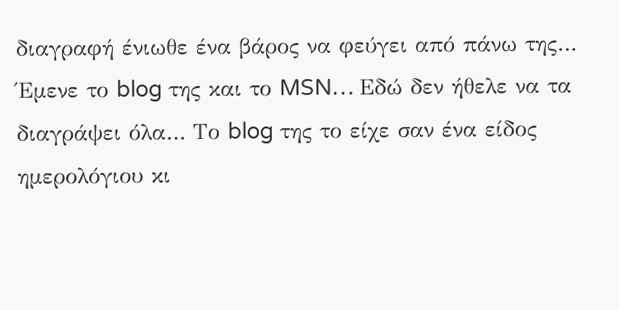διαγραφή ένιωθε ένα βάρος να φεύγει από πάνω της… Έμενε το blog της και το MSN… Εδώ δεν ήθελε να τα διαγράψει όλα… Το blog της το είχε σαν ένα είδος ημερολόγιου κι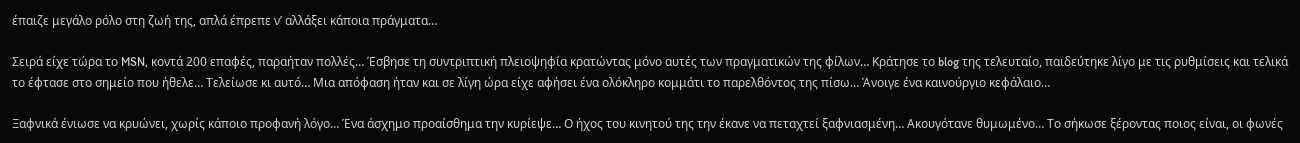έπαιζε μεγάλο ρόλο στη ζωή της, απλά έπρεπε ν’ αλλάξει κάποια πράγματα…

Σειρά είχε τώρα το MSN, κοντά 200 επαφές, παραήταν πολλές… Έσβησε τη συντριπτική πλειοψηφία κρατώντας μόνο αυτές των πραγματικών της φίλων… Κράτησε το blog της τελευταίο, παιδεύτηκε λίγο με τις ρυθμίσεις και τελικά το έφτασε στο σημείο που ήθελε… Τελείωσε κι αυτό… Μια απόφαση ήταν και σε λίγη ώρα είχε αφήσει ένα ολόκληρο κομμάτι το παρελθόντος της πίσω… Άνοιγε ένα καινούργιο κεφάλαιο…

Ξαφνικά ένιωσε να κρυώνει, χωρίς κάποιο προφανή λόγο… Ένα άσχημο προαίσθημα την κυρίεψε… Ο ήχος του κινητού της την έκανε να πεταχτεί ξαφνιασμένη… Ακουγότανε θυμωμένο… Το σήκωσε ξέροντας ποιος είναι, οι φωνές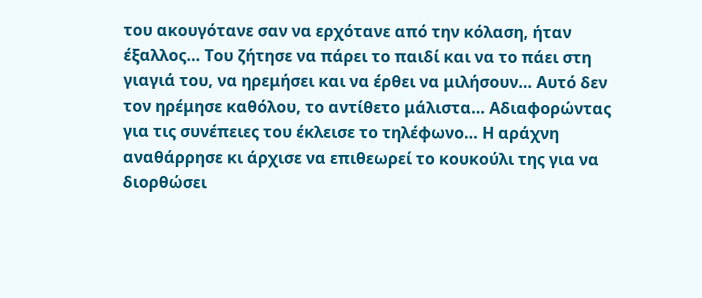του ακουγότανε σαν να ερχότανε από την κόλαση, ήταν έξαλλος… Του ζήτησε να πάρει το παιδί και να το πάει στη γιαγιά του, να ηρεμήσει και να έρθει να μιλήσουν… Αυτό δεν τον ηρέμησε καθόλου, το αντίθετο μάλιστα… Αδιαφορώντας για τις συνέπειες του έκλεισε το τηλέφωνο… Η αράχνη αναθάρρησε κι άρχισε να επιθεωρεί το κουκούλι της για να διορθώσει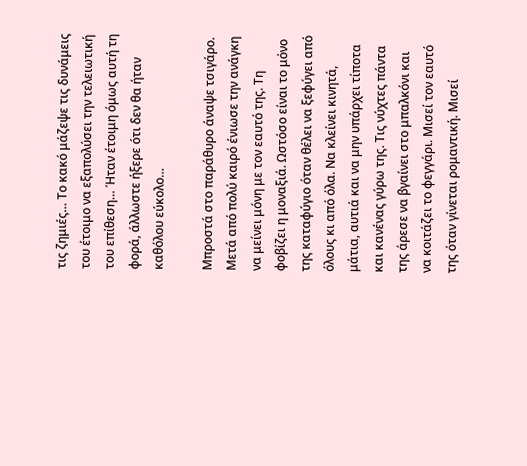τις ζημιές… Το κακό μάζεψε τις δυνάμεις του έτοιμο να εξαπολύσει την τελειωτική του επίθεση… Ήταν έτοιμη όμως αυτή τη φορά, άλλωστε ήξερε ότι δεν θα ήταν καθόλου εύκολο…

Μπροστά στο παράθυρο άναψε τσιγάρο. Μετά από πολύ καιρό ένιωσε την ανάγκη να μείνει μόνη με τον εαυτό της. Τη φοβίζει η μοναξιά. Ωστόσο είναι το μόνο της καταφύγιο όταν θέλει να ξεφύγει από όλους κι από όλα. Να κλείνει κινητά, μάτια, αυτιά και να μην υπάρχει τίποτα και κανένας γύρω της. Τις νύχτες πάντα της άρεσε να βγαίνει στο μπαλκόνι και να κοιτάζει το φεγγάρι. Μισεί τον εαυτό της όταν γίνεται ρομαντική. Μισεί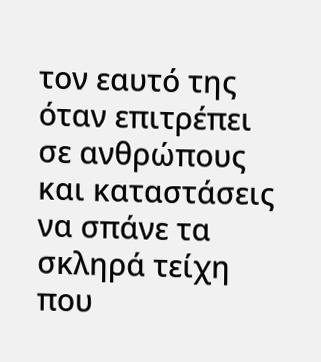τον εαυτό της όταν επιτρέπει σε ανθρώπους και καταστάσεις να σπάνε τα σκληρά τείχη που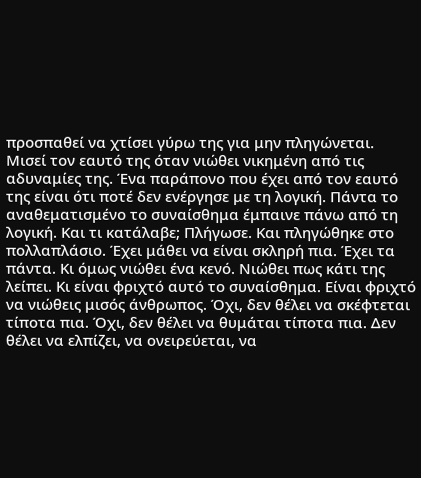προσπαθεί να χτίσει γύρω της για μην πληγώνεται. Μισεί τον εαυτό της όταν νιώθει νικημένη από τις αδυναμίες της. Ένα παράπονο που έχει από τον εαυτό της είναι ότι ποτέ δεν ενέργησε με τη λογική. Πάντα το αναθεματισμένο το συναίσθημα έμπαινε πάνω από τη λογική. Και τι κατάλαβε; Πλήγωσε. Και πληγώθηκε στο πολλαπλάσιο. Έχει μάθει να είναι σκληρή πια. Έχει τα πάντα. Κι όμως νιώθει ένα κενό. Νιώθει πως κάτι της λείπει. Κι είναι φριχτό αυτό το συναίσθημα. Είναι φριχτό να νιώθεις μισός άνθρωπος. Όχι, δεν θέλει να σκέφτεται τίποτα πια. Όχι, δεν θέλει να θυμάται τίποτα πια. Δεν θέλει να ελπίζει, να ονειρεύεται, να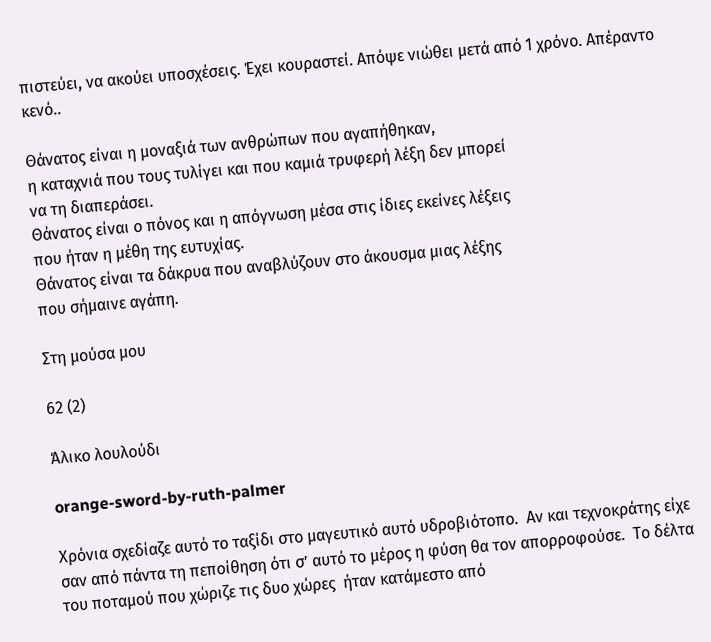πιστεύει, να ακούει υποσχέσεις. Έχει κουραστεί. Απόψε νιώθει μετά από 1 χρόνο. Απέραντο κενό..

Θάνατος είναι η μοναξιά των ανθρώπων που αγαπήθηκαν,
η καταχνιά που τους τυλίγει και που καμιά τρυφερή λέξη δεν μπορεί
να τη διαπεράσει.
Θάνατος είναι ο πόνος και η απόγνωση μέσα στις ίδιες εκείνες λέξεις
που ήταν η μέθη της ευτυχίας.
Θάνατος είναι τα δάκρυα που αναβλύζουν στο άκουσμα μιας λέξης
που σήμαινε αγάπη.

Στη μούσα μου

62 (2)

Άλικο λουλούδι

orange-sword-by-ruth-palmer

Χρόνια σχεδίαζε αυτό το ταξίδι στο μαγευτικό αυτό υδροβιότοπο.  Αν και τεχνοκράτης είχε σαν από πάντα τη πεποίθηση ότι σ’ αυτό το μέρος η φύση θα τον απορροφούσε.  Το δέλτα του ποταμού που χώριζε τις δυο χώρες  ήταν κατάμεστο από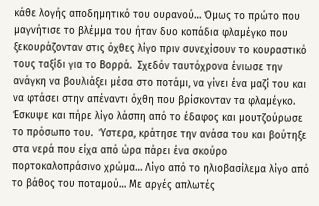κάθε λογής αποδημητικό του ουρανού… Όμως το πρώτο που μαγνήτισε το βλέμμα του ήταν δυο κοπάδια φλαμέγκο που ξεκουράζονταν στις όχθες λίγο πριν συνεχίσουν το κουραστικό τους ταξίδι για το Βορρά.  Σχεδόν ταυτόχρονα ένιωσε την ανάγκη να βουλιάξει μέσα στο ποτάμι, να γίνει ένα μαζί του και να φτάσει στην απέναντι όχθη που βρίσκονταν τα φλαμέγκο.  Έσκυψε και πήρε λίγο λάσπη από το έδαφος και μουτζούρωσε το πρόσωπο του.  Ύστερα, κράτησε την ανάσα του και βούτηξε στα νερά που είχα από ώρα πάρει ένα σκούρο πορτοκαλοπράσινο χρώμα… Λίγο από το ηλιοβασίλεμα λίγο από το βάθος του ποταμού… Με αργές απλωτές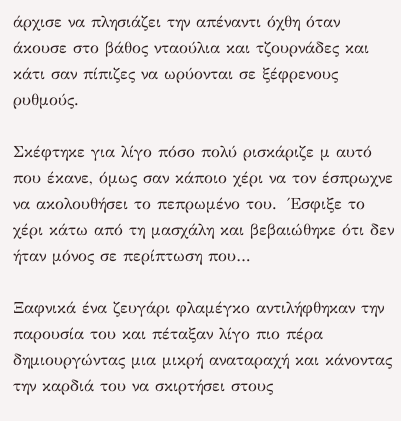άρχισε να πλησιάζει την απέναντι όχθη όταν άκουσε στο βάθος νταούλια και τζουρνάδες και κάτι σαν πίπιζες να ωρύονται σε ξέφρενους ρυθμούς.

Σκέφτηκε για λίγο πόσο πολύ ρισκάριζε μ αυτό που έκανε, όμως σαν κάποιο χέρι να τον έσπρωχνε να ακολουθήσει το πεπρωμένο του.  Έσφιξε το χέρι κάτω από τη μασχάλη και βεβαιώθηκε ότι δεν ήταν μόνος σε περίπτωση που…

Ξαφνικά ένα ζευγάρι φλαμέγκο αντιλήφθηκαν την παρουσία του και πέταξαν λίγο πιο πέρα δημιουργώντας μια μικρή αναταραχή και κάνοντας την καρδιά του να σκιρτήσει στους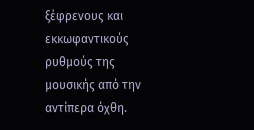ξέφρενους και εκκωφαντικούς ρυθμούς της μουσικής από την αντίπερα όχθη.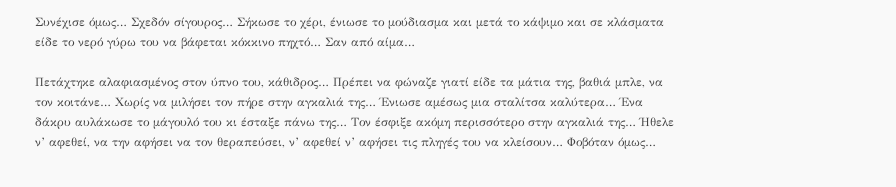Συνέχισε όμως… Σχεδόν σίγουρος… Σήκωσε το χέρι, ένιωσε το μούδιασμα και μετά το κάψιμο και σε κλάσματα είδε το νερό γύρω του να βάφεται κόκκινο πηχτό… Σαν από αίμα…

Πετάχτηκε αλαφιασμένος στον ύπνο του, κάθιδρος… Πρέπει να φώναζε γιατί είδε τα μάτια της, βαθιά μπλε, να τον κοιτάνε… Χωρίς να μιλήσει τον πήρε στην αγκαλιά της… Ένιωσε αμέσως μια σταλίτσα καλύτερα… Ένα δάκρυ αυλάκωσε το μάγουλό του κι έσταξε πάνω της… Τον έσφιξε ακόμη περισσότερο στην αγκαλιά της… Ήθελε ν’ αφεθεί, να την αφήσει να τον θεραπεύσει, ν’ αφεθεί ν’ αφήσει τις πληγές του να κλείσουν… Φοβόταν όμως…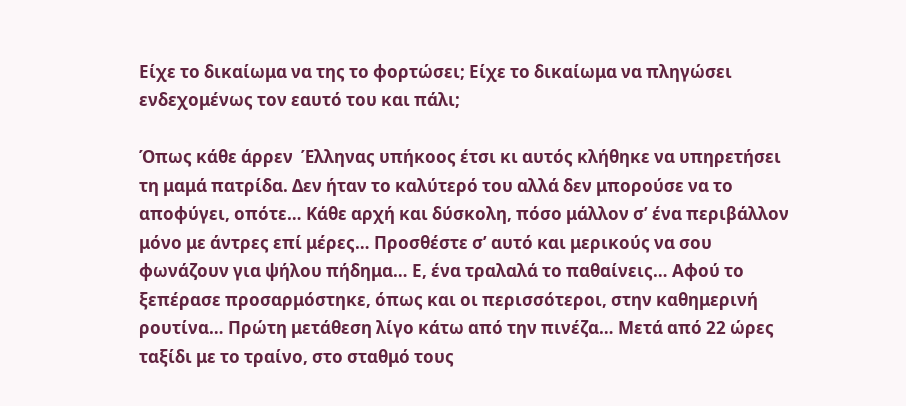Είχε το δικαίωμα να της το φορτώσει; Είχε το δικαίωμα να πληγώσει ενδεχομένως τον εαυτό του και πάλι;

Όπως κάθε άρρεν  Έλληνας υπήκοος έτσι κι αυτός κλήθηκε να υπηρετήσει τη μαμά πατρίδα. Δεν ήταν το καλύτερό του αλλά δεν μπορούσε να το αποφύγει, οπότε… Κάθε αρχή και δύσκολη, πόσο μάλλον σ’ ένα περιβάλλον μόνο με άντρες επί μέρες… Προσθέστε σ’ αυτό και μερικούς να σου φωνάζουν για ψήλου πήδημα… Ε, ένα τραλαλά το παθαίνεις… Αφού το ξεπέρασε προσαρμόστηκε, όπως και οι περισσότεροι, στην καθημερινή ρουτίνα… Πρώτη μετάθεση λίγο κάτω από την πινέζα… Μετά από 22 ώρες ταξίδι με το τραίνο, στο σταθμό τους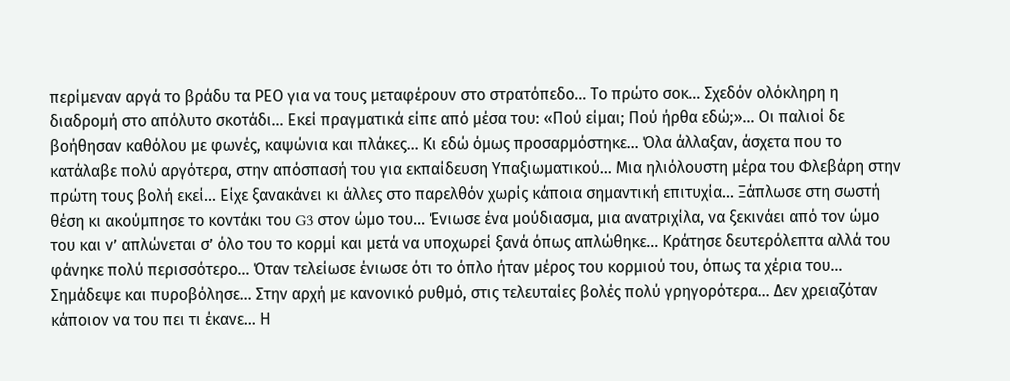περίμεναν αργά το βράδυ τα ΡΕΟ για να τους μεταφέρουν στο στρατόπεδο… Το πρώτο σοκ… Σχεδόν ολόκληρη η διαδρομή στο απόλυτο σκοτάδι… Εκεί πραγματικά είπε από μέσα του: «Πού είμαι; Πού ήρθα εδώ;»… Οι παλιοί δε βοήθησαν καθόλου με φωνές, καψώνια και πλάκες… Κι εδώ όμως προσαρμόστηκε… Όλα άλλαξαν, άσχετα που το κατάλαβε πολύ αργότερα, στην απόσπασή του για εκπαίδευση Υπαξιωματικού… Μια ηλιόλουστη μέρα του Φλεβάρη στην πρώτη τους βολή εκεί… Είχε ξανακάνει κι άλλες στο παρελθόν χωρίς κάποια σημαντική επιτυχία… Ξάπλωσε στη σωστή θέση κι ακούμπησε το κοντάκι του G3 στον ώμο του… Ένιωσε ένα μούδιασμα, μια ανατριχίλα, να ξεκινάει από τον ώμο του και ν’ απλώνεται σ’ όλο του το κορμί και μετά να υποχωρεί ξανά όπως απλώθηκε… Κράτησε δευτερόλεπτα αλλά του φάνηκε πολύ περισσότερο… Όταν τελείωσε ένιωσε ότι το όπλο ήταν μέρος του κορμιού του, όπως τα χέρια του… Σημάδεψε και πυροβόλησε… Στην αρχή με κανονικό ρυθμό, στις τελευταίες βολές πολύ γρηγορότερα… Δεν χρειαζόταν κάποιον να του πει τι έκανε… Η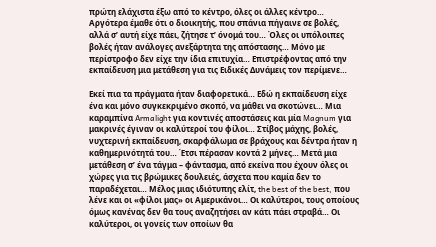πρώτη ελάχιστα έξω από το κέντρο, όλες οι άλλες κέντρο… Αργότερα έμαθε ότι ο διοικητής, που σπάνια πήγαινε σε βολές, αλλά σ’ αυτή είχε πάει, ζήτησε τ’ όνομά του… Όλες οι υπόλοιπες βολές ήταν ανάλογες ανεξάρτητα της απόστασης… Μόνο με περίστροφο δεν είχε την ίδια επιτυχία… Επιστρέφοντας από την εκπαίδευση μια μετάθεση για τις Ειδικές Δυνάμεις τον περίμενε…

Εκεί πια τα πράγματα ήταν διαφορετικά… Εδώ η εκπαίδευση είχε ένα και μόνο συγκεκριμένο σκοπό, να μάθει να σκοτώνει… Μια καραμπίνα Armalight για κοντινές αποστάσεις και μία Magnum για μακρινές έγιναν οι καλύτεροί του φίλοι… Στίβος μάχης, βολές, νυχτερινή εκπαίδευση, σκαρφάλωμα σε βράχους και δέντρα ήταν η καθημερινότητά του… Έτσι πέρασαν κοντά 2 μήνες… Μετά μια μετάθεση σ’ ένα τάγμα – φάντασμα, από εκείνα που έχουν όλες οι χώρες για τις βρώμικες δουλειές, άσχετα που καμία δεν το παραδέχεται… Μέλος μιας ιδιότυπης ελίτ, the best of the best, που λένε και οι «φίλοι μας» οι Αμερικάνοι… Οι καλύτεροι, τους οποίους όμως κανένας δεν θα τους αναζητήσει αν κάτι πάει στραβά… Οι καλύτεροι, οι γονείς των οποίων θα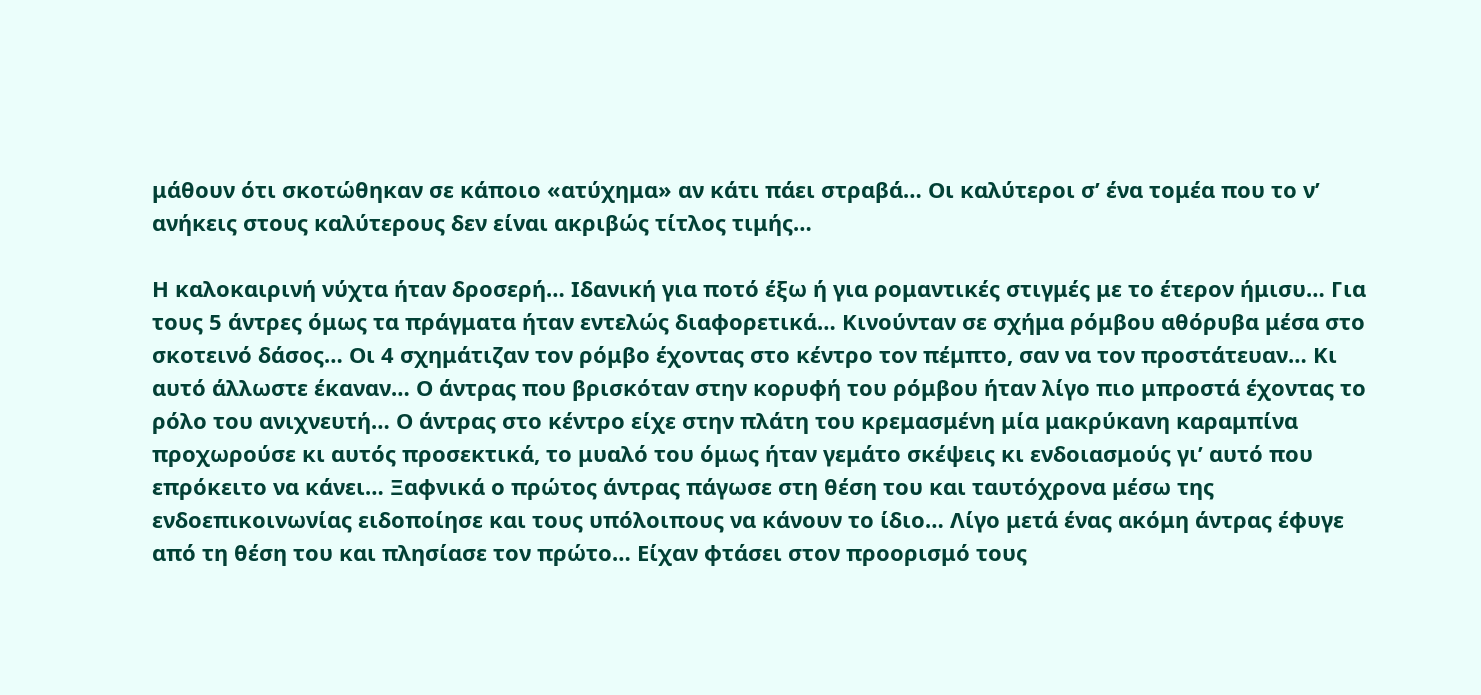μάθουν ότι σκοτώθηκαν σε κάποιο «ατύχημα» αν κάτι πάει στραβά… Οι καλύτεροι σ’ ένα τομέα που το ν’ ανήκεις στους καλύτερους δεν είναι ακριβώς τίτλος τιμής…

Η καλοκαιρινή νύχτα ήταν δροσερή… Ιδανική για ποτό έξω ή για ρομαντικές στιγμές με το έτερον ήμισυ… Για τους 5 άντρες όμως τα πράγματα ήταν εντελώς διαφορετικά… Κινούνταν σε σχήμα ρόμβου αθόρυβα μέσα στο σκοτεινό δάσος… Οι 4 σχημάτιζαν τον ρόμβο έχοντας στο κέντρο τον πέμπτο, σαν να τον προστάτευαν… Κι αυτό άλλωστε έκαναν… Ο άντρας που βρισκόταν στην κορυφή του ρόμβου ήταν λίγο πιο μπροστά έχοντας το ρόλο του ανιχνευτή… Ο άντρας στο κέντρο είχε στην πλάτη του κρεμασμένη μία μακρύκανη καραμπίνα προχωρούσε κι αυτός προσεκτικά, το μυαλό του όμως ήταν γεμάτο σκέψεις κι ενδοιασμούς γι’ αυτό που επρόκειτο να κάνει… Ξαφνικά ο πρώτος άντρας πάγωσε στη θέση του και ταυτόχρονα μέσω της ενδοεπικοινωνίας ειδοποίησε και τους υπόλοιπους να κάνουν το ίδιο… Λίγο μετά ένας ακόμη άντρας έφυγε από τη θέση του και πλησίασε τον πρώτο… Είχαν φτάσει στον προορισμό τους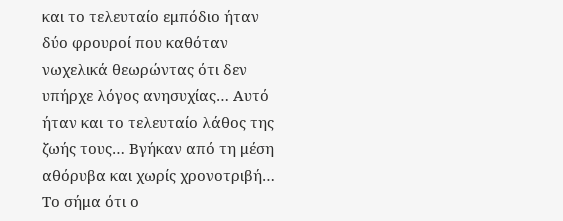και το τελευταίο εμπόδιο ήταν δύο φρουροί που καθόταν νωχελικά θεωρώντας ότι δεν υπήρχε λόγος ανησυχίας… Αυτό ήταν και το τελευταίο λάθος της ζωής τους… Βγήκαν από τη μέση αθόρυβα και χωρίς χρονοτριβή… Το σήμα ότι ο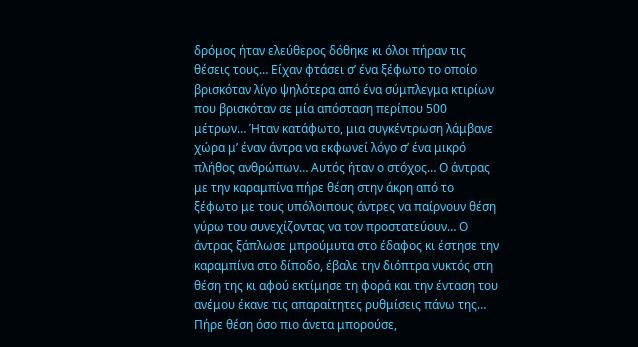δρόμος ήταν ελεύθερος δόθηκε κι όλοι πήραν τις θέσεις τους… Είχαν φτάσει σ’ ένα ξέφωτο το οποίο βρισκόταν λίγο ψηλότερα από ένα σύμπλεγμα κτιρίων που βρισκόταν σε μία απόσταση περίπου 500 μέτρων… Ήταν κατάφωτο, μια συγκέντρωση λάμβανε χώρα μ’ έναν άντρα να εκφωνεί λόγο σ’ ένα μικρό πλήθος ανθρώπων… Αυτός ήταν ο στόχος… Ο άντρας με την καραμπίνα πήρε θέση στην άκρη από το ξέφωτο με τους υπόλοιπους άντρες να παίρνουν θέση γύρω του συνεχίζοντας να τον προστατεύουν… Ο άντρας ξάπλωσε μπρούμυτα στο έδαφος κι έστησε την καραμπίνα στο δίποδο, έβαλε την διόπτρα νυκτός στη θέση της κι αφού εκτίμησε τη φορά και την ένταση του ανέμου έκανε τις απαραίτητες ρυθμίσεις πάνω της… Πήρε θέση όσο πιο άνετα μπορούσε,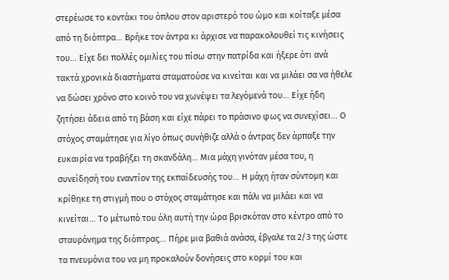στερέωσε το κοντάκι του όπλου στον αριστερό του ώμο και κοίταξε μέσα από τη διόπτρα… Βρήκε τον άντρα κι άρχισε να παρακολουθεί τις κινήσεις του… Είχε δει πολλές ομιλίες του πίσω στην πατρίδα και ήξερε ότι ανά τακτά χρονικά διαστήματα σταματούσε να κινείται και να μιλάει σα να ήθελε να δώσει χρόνο στο κοινό του να χωνέψει τα λεγόμενά του… Είχε ήδη ζητήσει άδεια από τη βάση και είχε πάρει το πράσινο φως να συνεχίσει… Ο στόχος σταμάτησε για λίγο όπως συνήθιζε αλλά ο άντρας δεν άρπαξε την ευκαιρία να τραβήξει τη σκανδάλη… Μια μάχη γινόταν μέσα του, η συνείδησή του εναντίον της εκπαίδευσής του… Η μάχη ήταν σύντομη και κρίθηκε τη στιγμή που ο στόχος σταμάτησε και πάλι να μιλάει και να κινείται… Το μέτωπό του όλη αυτή την ώρα βρισκόταν στο κέντρο από το σταυρόνημα της διόπτρας… Πήρε μια βαθιά ανάσα, έβγαλε τα 2/3 της ώστε τα πνευμόνια του να μη προκαλούν δονήσεις στο κορμί του και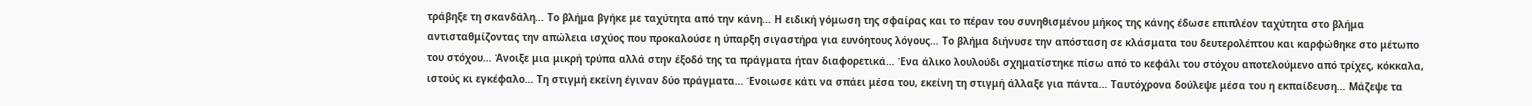τράβηξε τη σκανδάλη… Το βλήμα βγήκε με ταχύτητα από την κάνη… Η ειδική γόμωση της σφαίρας και το πέραν του συνηθισμένου μήκος της κάνης έδωσε επιπλέον ταχύτητα στο βλήμα αντισταθμίζοντας την απώλεια ισχύος που προκαλούσε η ύπαρξη σιγαστήρα για ευνόητους λόγους… Το βλήμα διήνυσε την απόσταση σε κλάσματα του δευτερολέπτου και καρφώθηκε στο μέτωπο του στόχου… Άνοιξε μια μικρή τρύπα αλλά στην έξοδό της τα πράγματα ήταν διαφορετικά… Ένα άλικο λουλούδι σχηματίστηκε πίσω από το κεφάλι του στόχου αποτελούμενο από τρίχες, κόκκαλα, ιστούς κι εγκέφαλο… Τη στιγμή εκείνη έγιναν δύο πράγματα… Ένοιωσε κάτι να σπάει μέσα του, εκείνη τη στιγμή άλλαξε για πάντα… Ταυτόχρονα δούλεψε μέσα του η εκπαίδευση… Μάζεψε τα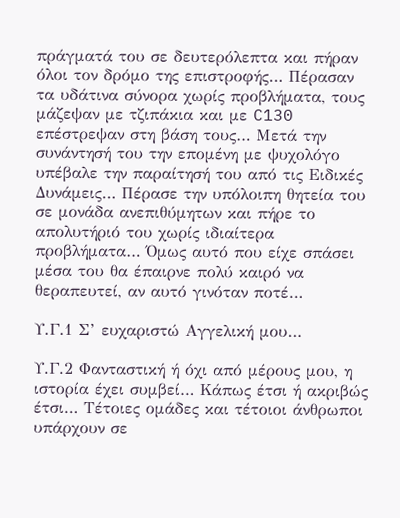πράγματά του σε δευτερόλεπτα και πήραν όλοι τον δρόμο της επιστροφής… Πέρασαν τα υδάτινα σύνορα χωρίς προβλήματα, τους μάζεψαν με τζιπάκια και με C130 επέστρεψαν στη βάση τους… Μετά την συνάντησή του την επομένη με ψυχολόγο υπέβαλε την παραίτησή του από τις Ειδικές Δυνάμεις… Πέρασε την υπόλοιπη θητεία του σε μονάδα ανεπιθύμητων και πήρε το απολυτήριό του χωρίς ιδιαίτερα προβλήματα… Όμως αυτό που είχε σπάσει μέσα του θα έπαιρνε πολύ καιρό να θεραπευτεί, αν αυτό γινόταν ποτέ…

Υ.Γ.1 Σ’ ευχαριστώ Αγγελική μου…

Υ.Γ.2 Φανταστική ή όχι από μέρους μου, η ιστορία έχει συμβεί… Κάπως έτσι ή ακριβώς έτσι… Τέτοιες ομάδες και τέτοιοι άνθρωποι υπάρχουν σε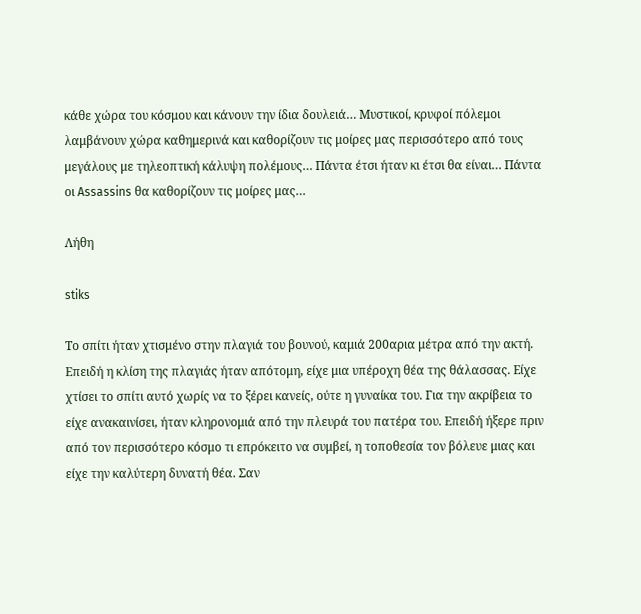κάθε χώρα του κόσμου και κάνουν την ίδια δουλειά… Μυστικοί, κρυφοί πόλεμοι λαμβάνουν χώρα καθημερινά και καθορίζουν τις μοίρες μας περισσότερο από τους μεγάλους με τηλεοπτική κάλυψη πολέμους… Πάντα έτσι ήταν κι έτσι θα είναι… Πάντα οι Assassins θα καθορίζουν τις μοίρες μας…

Λήθη

stiks

Το σπίτι ήταν χτισμένο στην πλαγιά του βουνού, καμιά 200αρια μέτρα από την ακτή. Επειδή η κλίση της πλαγιάς ήταν απότομη, είχε μια υπέροχη θέα της θάλασσας. Είχε χτίσει το σπίτι αυτό χωρίς να το ξέρει κανείς, ούτε η γυναίκα του. Για την ακρίβεια το είχε ανακαινίσει, ήταν κληρονομιά από την πλευρά του πατέρα του. Επειδή ήξερε πριν από τον περισσότερο κόσμο τι επρόκειτο να συμβεί, η τοποθεσία τον βόλευε μιας και είχε την καλύτερη δυνατή θέα. Σαν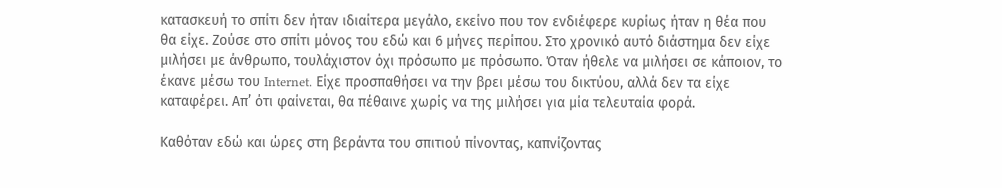κατασκευή το σπίτι δεν ήταν ιδιαίτερα μεγάλο, εκείνο που τον ενδιέφερε κυρίως ήταν η θέα που θα είχε. Ζούσε στο σπίτι μόνος του εδώ και 6 μήνες περίπου. Στο χρονικό αυτό διάστημα δεν είχε μιλήσει με άνθρωπο, τουλάχιστον όχι πρόσωπο με πρόσωπο. Όταν ήθελε να μιλήσει σε κάποιον, το έκανε μέσω του Internet. Είχε προσπαθήσει να την βρει μέσω του δικτύου, αλλά δεν τα είχε καταφέρει. Απ’ ότι φαίνεται, θα πέθαινε χωρίς να της μιλήσει για μία τελευταία φορά.

Καθόταν εδώ και ώρες στη βεράντα του σπιτιού πίνοντας, καπνίζοντας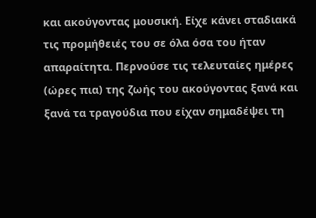και ακούγοντας μουσική. Είχε κάνει σταδιακά τις προμήθειές του σε όλα όσα του ήταν απαραίτητα. Περνούσε τις τελευταίες ημέρες (ώρες πια) της ζωής του ακούγοντας ξανά και ξανά τα τραγούδια που είχαν σημαδέψει τη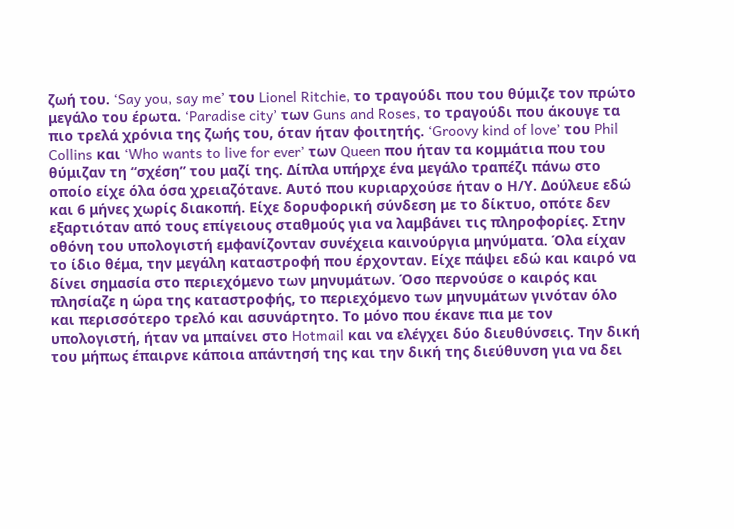ζωή του. ‘Say you, say me’ του Lionel Ritchie, το τραγούδι που του θύμιζε τον πρώτο μεγάλο του έρωτα. ‘Paradise city’ των Guns and Roses, το τραγούδι που άκουγε τα πιο τρελά χρόνια της ζωής του, όταν ήταν φοιτητής. ‘Groovy kind of love’ του Phil Collins και ‘Who wants to live for ever’ των Queen που ήταν τα κομμάτια που του θύμιζαν τη “σχέση” του μαζί της. Δίπλα υπήρχε ένα μεγάλο τραπέζι πάνω στο οποίο είχε όλα όσα χρειαζότανε. Αυτό που κυριαρχούσε ήταν ο Η/Υ. Δούλευε εδώ και 6 μήνες χωρίς διακοπή. Είχε δορυφορική σύνδεση με το δίκτυο, οπότε δεν εξαρτιόταν από τους επίγειους σταθμούς για να λαμβάνει τις πληροφορίες. Στην οθόνη του υπολογιστή εμφανίζονταν συνέχεια καινούργια μηνύματα. Όλα είχαν το ίδιο θέμα, την μεγάλη καταστροφή που έρχονταν. Είχε πάψει εδώ και καιρό να δίνει σημασία στο περιεχόμενο των μηνυμάτων. Όσο περνούσε ο καιρός και πλησίαζε η ώρα της καταστροφής, το περιεχόμενο των μηνυμάτων γινόταν όλο και περισσότερο τρελό και ασυνάρτητο. Το μόνο που έκανε πια με τον υπολογιστή, ήταν να μπαίνει στο Hotmail και να ελέγχει δύο διευθύνσεις. Την δική του μήπως έπαιρνε κάποια απάντησή της και την δική της διεύθυνση για να δει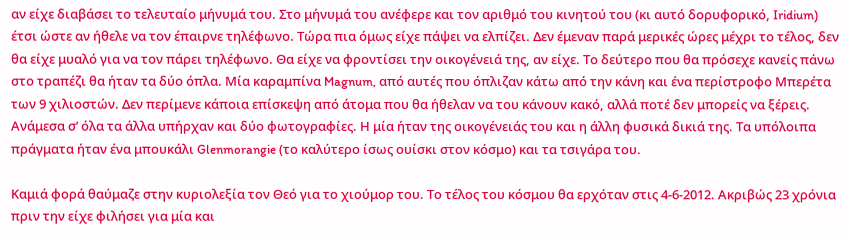αν είχε διαβάσει το τελευταίο μήνυμά του. Στο μήνυμά του ανέφερε και τον αριθμό του κινητού του (κι αυτό δορυφορικό, Iridium) έτσι ώστε αν ήθελε να τον έπαιρνε τηλέφωνο. Τώρα πια όμως είχε πάψει να ελπίζει. Δεν έμεναν παρά μερικές ώρες μέχρι το τέλος, δεν θα είχε μυαλό για να τον πάρει τηλέφωνο. Θα είχε να φροντίσει την οικογένειά της, αν είχε. Το δεύτερο που θα πρόσεχε κανείς πάνω στο τραπέζι θα ήταν τα δύο όπλα. Μία καραμπίνα Magnum, από αυτές που όπλιζαν κάτω από την κάνη και ένα περίστροφο Μπερέτα των 9 χιλιοστών. Δεν περίμενε κάποια επίσκεψη από άτομα που θα ήθελαν να του κάνουν κακό, αλλά ποτέ δεν μπορείς να ξέρεις. Ανάμεσα σ’ όλα τα άλλα υπήρχαν και δύο φωτογραφίες. Η μία ήταν της οικογένειάς του και η άλλη φυσικά δικιά της. Τα υπόλοιπα πράγματα ήταν ένα μπουκάλι Glenmorangie (το καλύτερο ίσως ουίσκι στον κόσμο) και τα τσιγάρα του.

Καμιά φορά θαύμαζε στην κυριολεξία τον Θεό για το χιούμορ του. Το τέλος του κόσμου θα ερχόταν στις 4-6-2012. Ακριβώς 23 χρόνια πριν την είχε φιλήσει για μία και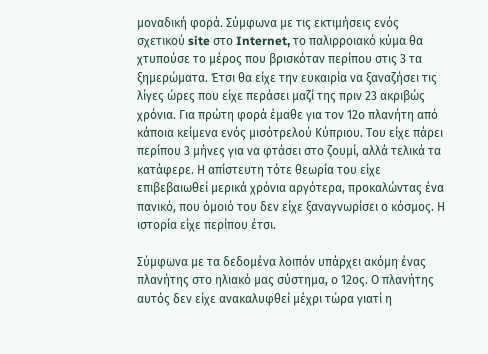μοναδική φορά. Σύμφωνα με τις εκτιμήσεις ενός σχετικού site στο Internet, το παλιρροιακό κύμα θα χτυπούσε το μέρος που βρισκόταν περίπου στις 3 τα ξημερώματα. Έτσι θα είχε την ευκαιρία να ξαναζήσει τις λίγες ώρες που είχε περάσει μαζί της πριν 23 ακριβώς χρόνια. Για πρώτη φορά έμαθε για τον 12ο πλανήτη από κάποια κείμενα ενός μισότρελού Κύπριου. Του είχε πάρει περίπου 3 μήνες για να φτάσει στο ζουμί, αλλά τελικά τα κατάφερε. Η απίστευτη τότε θεωρία του είχε επιβεβαιωθεί μερικά χρόνια αργότερα, προκαλώντας ένα πανικό, που όμοιό του δεν είχε ξαναγνωρίσει ο κόσμος. Η ιστορία είχε περίπου έτσι.

Σύμφωνα με τα δεδομένα λοιπόν υπάρχει ακόμη ένας πλανήτης στο ηλιακό μας σύστημα, ο 12ος. Ο πλανήτης αυτός δεν είχε ανακαλυφθεί μέχρι τώρα γιατί η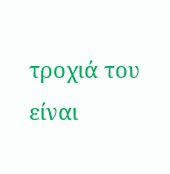τροχιά του είναι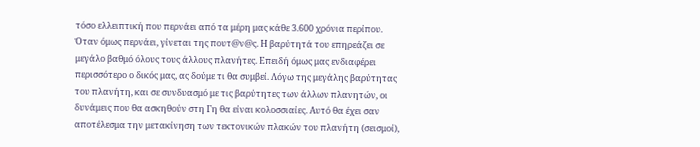τόσο ελλειπτική που περνάει από τα μέρη μας κάθε 3.600 χρόνια περίπου. Όταν όμως περνάει, γίνεται της πουτ@ν@ς. Η βαρύτητά του επηρεάζει σε μεγάλο βαθμό όλους τους άλλους πλανήτες. Επειδή όμως μας ενδιαφέρει περισσότερο ο δικός μας, ας δούμε τι θα συμβεί. Λόγω της μεγάλης βαρύτητας του πλανήτη, και σε συνδυασμό με τις βαρύτητες των άλλων πλανητών, οι δυνάμεις που θα ασκηθούν στη Γη θα είναι κολοσσιαίες. Αυτό θα έχει σαν αποτέλεσμα την μετακίνηση των τεκτονικών πλακών του πλανήτη (σεισμοί),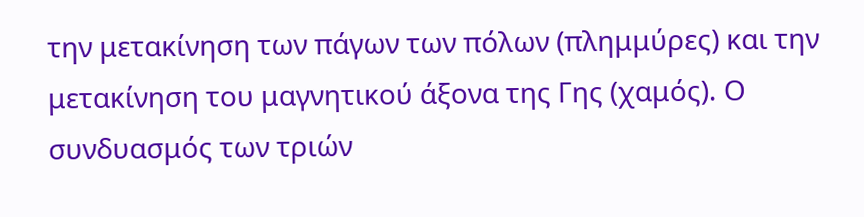την μετακίνηση των πάγων των πόλων (πλημμύρες) και την μετακίνηση του μαγνητικού άξονα της Γης (χαμός). Ο συνδυασμός των τριών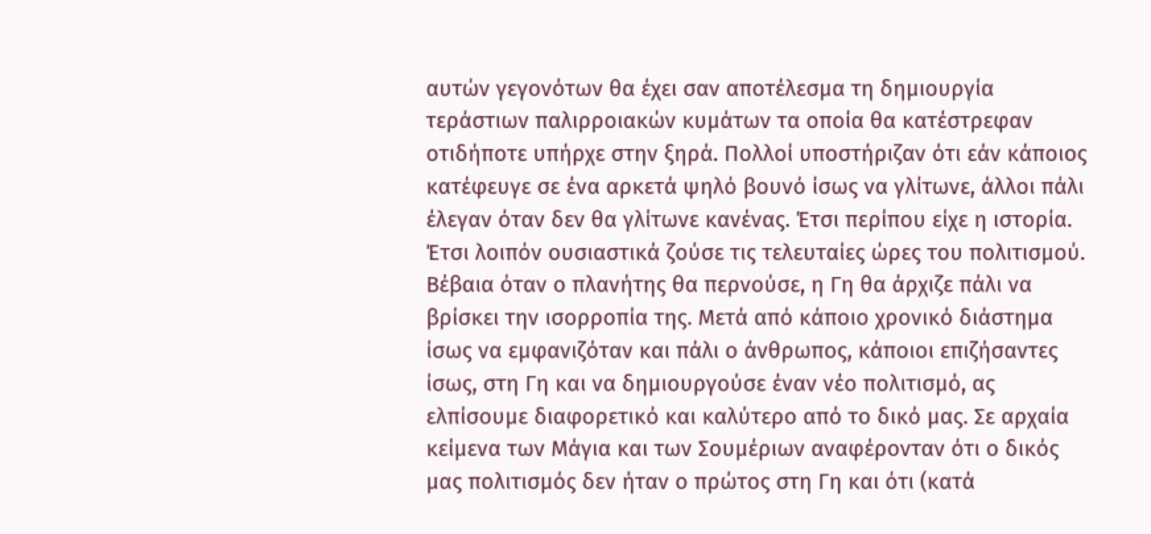αυτών γεγονότων θα έχει σαν αποτέλεσμα τη δημιουργία τεράστιων παλιρροιακών κυμάτων τα οποία θα κατέστρεφαν οτιδήποτε υπήρχε στην ξηρά. Πολλοί υποστήριζαν ότι εάν κάποιος κατέφευγε σε ένα αρκετά ψηλό βουνό ίσως να γλίτωνε, άλλοι πάλι έλεγαν όταν δεν θα γλίτωνε κανένας. Έτσι περίπου είχε η ιστορία. Έτσι λοιπόν ουσιαστικά ζούσε τις τελευταίες ώρες του πολιτισμού. Βέβαια όταν ο πλανήτης θα περνούσε, η Γη θα άρχιζε πάλι να βρίσκει την ισορροπία της. Μετά από κάποιο χρονικό διάστημα ίσως να εμφανιζόταν και πάλι ο άνθρωπος, κάποιοι επιζήσαντες ίσως, στη Γη και να δημιουργούσε έναν νέο πολιτισμό, ας ελπίσουμε διαφορετικό και καλύτερο από το δικό μας. Σε αρχαία κείμενα των Μάγια και των Σουμέριων αναφέρονταν ότι ο δικός μας πολιτισμός δεν ήταν ο πρώτος στη Γη και ότι (κατά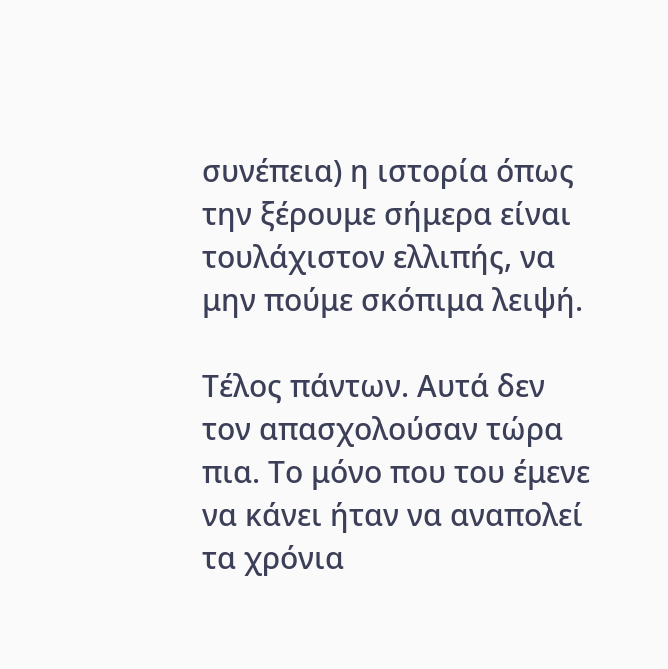συνέπεια) η ιστορία όπως την ξέρουμε σήμερα είναι τουλάχιστον ελλιπής, να μην πούμε σκόπιμα λειψή.

Τέλος πάντων. Αυτά δεν τον απασχολούσαν τώρα πια. Το μόνο που του έμενε να κάνει ήταν να αναπολεί τα χρόνια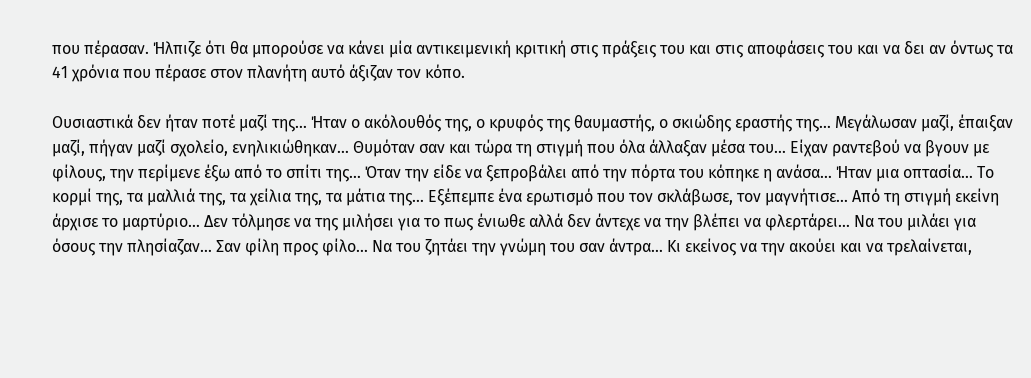που πέρασαν. Ήλπιζε ότι θα μπορούσε να κάνει μία αντικειμενική κριτική στις πράξεις του και στις αποφάσεις του και να δει αν όντως τα 41 χρόνια που πέρασε στον πλανήτη αυτό άξιζαν τον κόπο.

Ουσιαστικά δεν ήταν ποτέ μαζί της… Ήταν ο ακόλουθός της, ο κρυφός της θαυμαστής, ο σκιώδης εραστής της… Μεγάλωσαν μαζί, έπαιξαν μαζί, πήγαν μαζί σχολείο, ενηλικιώθηκαν… Θυμόταν σαν και τώρα τη στιγμή που όλα άλλαξαν μέσα του… Είχαν ραντεβού να βγουν με φίλους, την περίμενε έξω από το σπίτι της… Όταν την είδε να ξεπροβάλει από την πόρτα του κόπηκε η ανάσα… Ήταν μια οπτασία… Το κορμί της, τα μαλλιά της, τα χείλια της, τα μάτια της… Εξέπεμπε ένα ερωτισμό που τον σκλάβωσε, τον μαγνήτισε… Από τη στιγμή εκείνη άρχισε το μαρτύριο… Δεν τόλμησε να της μιλήσει για το πως ένιωθε αλλά δεν άντεχε να την βλέπει να φλερτάρει… Να του μιλάει για όσους την πλησίαζαν… Σαν φίλη προς φίλο… Να του ζητάει την γνώμη του σαν άντρα… Κι εκείνος να την ακούει και να τρελαίνεται,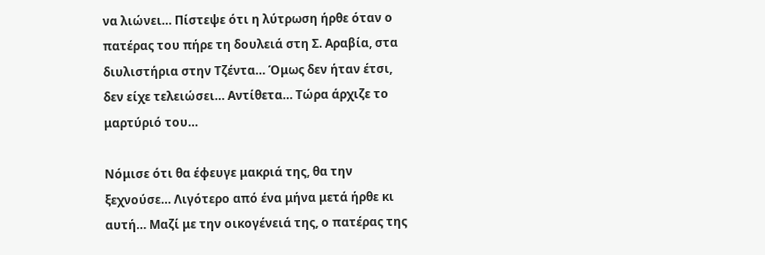να λιώνει… Πίστεψε ότι η λύτρωση ήρθε όταν ο πατέρας του πήρε τη δουλειά στη Σ. Αραβία, στα διυλιστήρια στην Τζέντα… Όμως δεν ήταν έτσι, δεν είχε τελειώσει… Αντίθετα… Τώρα άρχιζε το μαρτύριό του…

Νόμισε ότι θα έφευγε μακριά της, θα την ξεχνούσε… Λιγότερο από ένα μήνα μετά ήρθε κι αυτή… Μαζί με την οικογένειά της, ο πατέρας της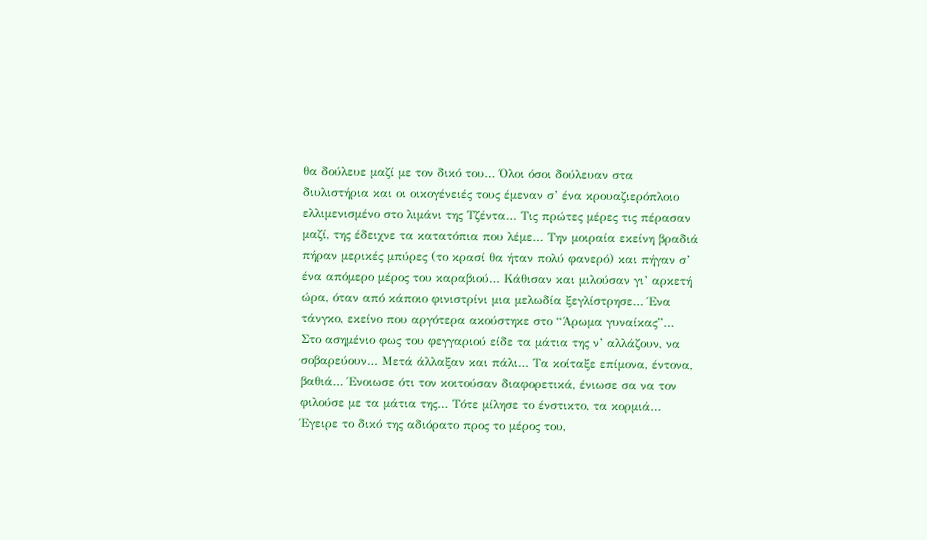θα δούλευε μαζί με τον δικό του… Όλοι όσοι δούλευαν στα διυλιστήρια και οι οικογένειές τους έμεναν σ’ ένα κρουαζιερόπλοιο ελλιμενισμένο στο λιμάνι της Τζέντα… Τις πρώτες μέρες τις πέρασαν μαζί, της έδειχνε τα κατατόπια που λέμε… Την μοιραία εκείνη βραδιά πήραν μερικές μπύρες (το κρασί θα ήταν πολύ φανερό) και πήγαν σ’ ένα απόμερο μέρος του καραβιού… Κάθισαν και μιλούσαν γι’ αρκετή ώρα, όταν από κάποιο φινιστρίνι μια μελωδία ξεγλίστρησε… Ένα τάνγκο, εκείνο που αργότερα ακούστηκε στο “Άρωμα γυναίκας”… Στο ασημένιο φως του φεγγαριού είδε τα μάτια της ν’ αλλάζουν, να σοβαρεύουν… Μετά άλλαξαν και πάλι… Τα κοίταξε επίμονα, έντονα, βαθιά… Ένοιωσε ότι τον κοιτούσαν διαφορετικά, ένιωσε σα να τον φιλούσε με τα μάτια της… Τότε μίλησε το ένστικτο, τα κορμιά… Έγειρε το δικό της αδιόρατο προς το μέρος του,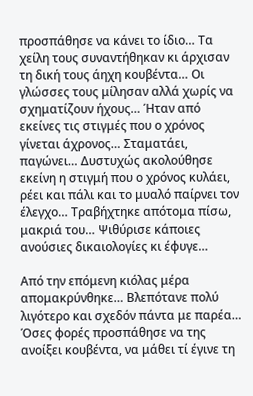προσπάθησε να κάνει το ίδιο… Τα χείλη τους συναντήθηκαν κι άρχισαν τη δική τους άηχη κουβέντα… Οι γλώσσες τους μίλησαν αλλά χωρίς να σχηματίζουν ήχους… Ήταν από εκείνες τις στιγμές που ο χρόνος γίνεται άχρονος… Σταματάει, παγώνει… Δυστυχώς ακολούθησε εκείνη η στιγμή που ο χρόνος κυλάει, ρέει και πάλι και το μυαλό παίρνει τον έλεγχο… Τραβήχτηκε απότομα πίσω, μακριά του… Ψιθύρισε κάποιες ανούσιες δικαιολογίες κι έφυγε…

Από την επόμενη κιόλας μέρα απομακρύνθηκε… Βλεπότανε πολύ λιγότερο και σχεδόν πάντα με παρέα… Όσες φορές προσπάθησε να της ανοίξει κουβέντα, να μάθει τί έγινε τη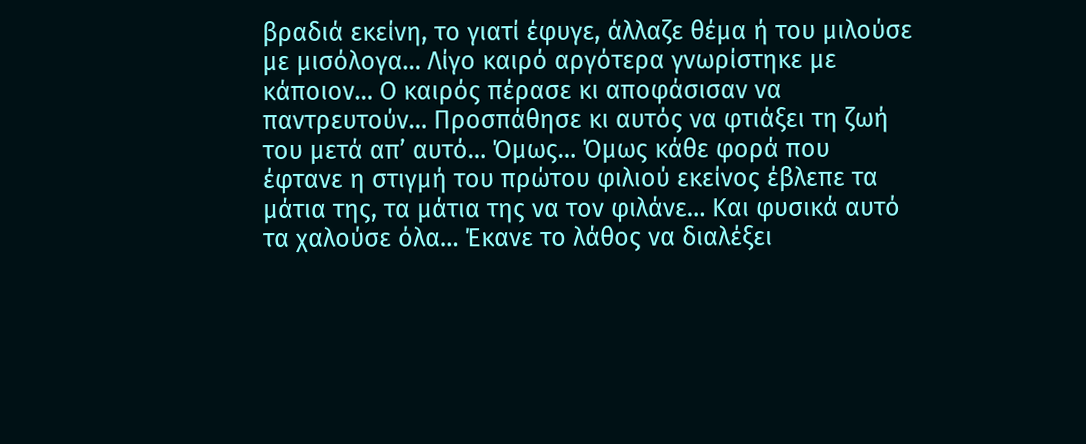βραδιά εκείνη, το γιατί έφυγε, άλλαζε θέμα ή του μιλούσε με μισόλογα… Λίγο καιρό αργότερα γνωρίστηκε με κάποιον… Ο καιρός πέρασε κι αποφάσισαν να παντρευτούν… Προσπάθησε κι αυτός να φτιάξει τη ζωή του μετά απ’ αυτό… Όμως… Όμως κάθε φορά που έφτανε η στιγμή του πρώτου φιλιού εκείνος έβλεπε τα μάτια της, τα μάτια της να τον φιλάνε… Και φυσικά αυτό τα χαλούσε όλα… Έκανε το λάθος να διαλέξει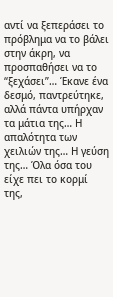αντί να ξεπεράσει το πρόβλημα να το βάλει στην άκρη, να προσπαθήσει να το “ξεχάσει”… Έκανε ένα δεσμό, παντρεύτηκε, αλλά πάντα υπήρχαν τα μάτια της… Η απαλότητα των χειλιών της… Η γεύση της… Όλα όσα του είχε πει το κορμί της,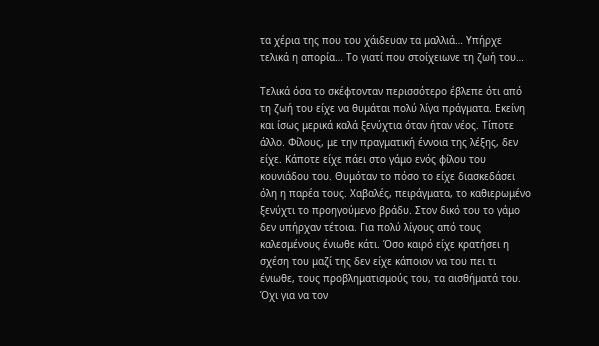τα χέρια της που του χάιδευαν τα μαλλιά… Υπήρχε τελικά η απορία… Το γιατί που στοίχειωνε τη ζωή του…

Τελικά όσα το σκέφτονταν περισσότερο έβλεπε ότι από τη ζωή του είχε να θυμάται πολύ λίγα πράγματα. Εκείνη και ίσως μερικά καλά ξενύχτια όταν ήταν νέος. Τίποτε άλλο. Φίλους, με την πραγματική έννοια της λέξης, δεν είχε. Κάποτε είχε πάει στο γάμο ενός φίλου του κουνιάδου του. Θυμόταν το πόσο το είχε διασκεδάσει όλη η παρέα τους. Χαβαλές, πειράγματα, το καθιερωμένο ξενύχτι το προηγούμενο βράδυ. Στον δικό του το γάμο δεν υπήρχαν τέτοια. Για πολύ λίγους από τους καλεσμένους ένιωθε κάτι. Όσο καιρό είχε κρατήσει η σχέση του μαζί της δεν είχε κάποιον να του πει τι ένιωθε, τους προβληματισμούς του, τα αισθήματά του. Όχι για να τον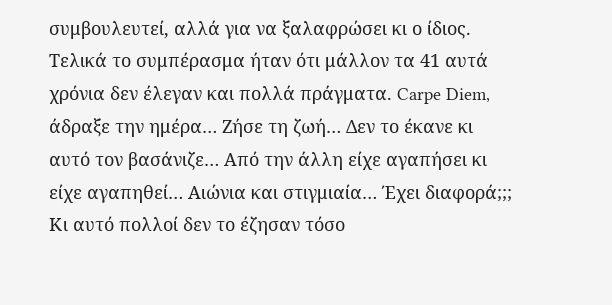συμβουλευτεί, αλλά για να ξαλαφρώσει κι ο ίδιος. Τελικά το συμπέρασμα ήταν ότι μάλλον τα 41 αυτά χρόνια δεν έλεγαν και πολλά πράγματα. Carpe Diem, άδραξε την ημέρα… Ζήσε τη ζωή… Δεν το έκανε κι αυτό τον βασάνιζε… Από την άλλη είχε αγαπήσει κι είχε αγαπηθεί… Αιώνια και στιγμιαία… Έχει διαφορά;;; Κι αυτό πολλοί δεν το έζησαν τόσο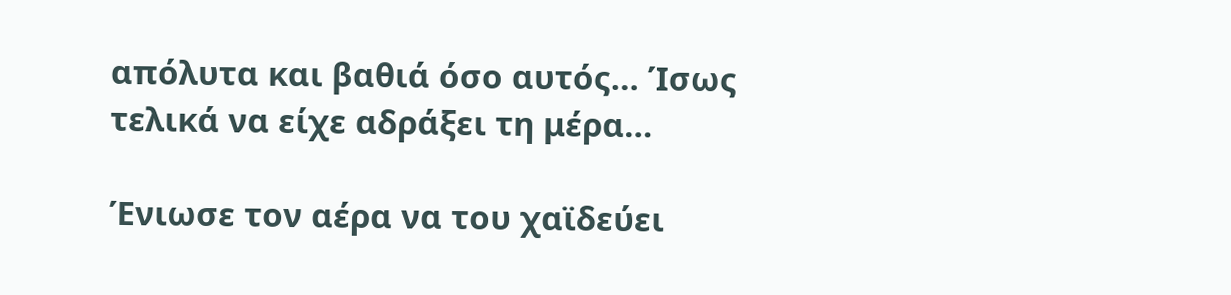απόλυτα και βαθιά όσο αυτός… Ίσως τελικά να είχε αδράξει τη μέρα…

Ένιωσε τον αέρα να του χαϊδεύει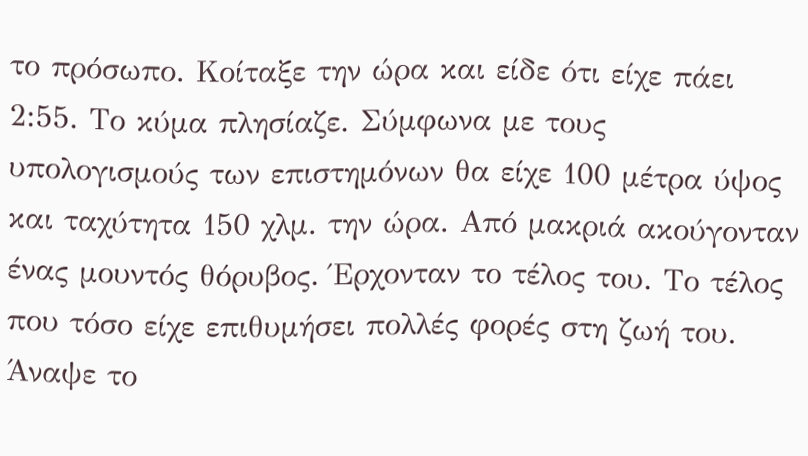το πρόσωπο. Κοίταξε την ώρα και είδε ότι είχε πάει 2:55. Το κύμα πλησίαζε. Σύμφωνα με τους υπολογισμούς των επιστημόνων θα είχε 100 μέτρα ύψος και ταχύτητα 150 χλμ. την ώρα. Από μακριά ακούγονταν ένας μουντός θόρυβος. Έρχονταν το τέλος του. Το τέλος που τόσο είχε επιθυμήσει πολλές φορές στη ζωή του. Άναψε το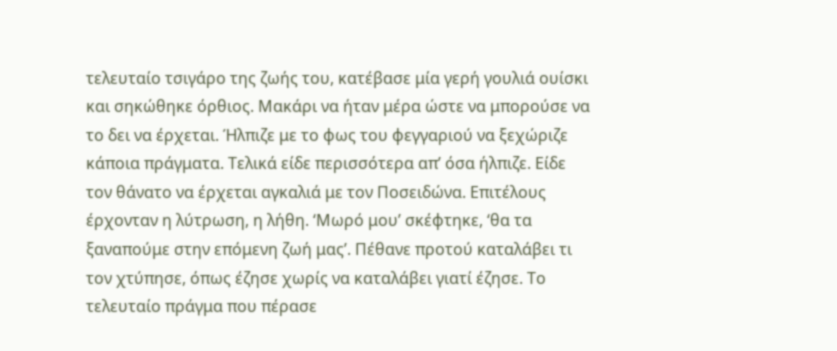τελευταίο τσιγάρο της ζωής του, κατέβασε μία γερή γουλιά ουίσκι και σηκώθηκε όρθιος. Μακάρι να ήταν μέρα ώστε να μπορούσε να το δει να έρχεται. Ήλπιζε με το φως του φεγγαριού να ξεχώριζε κάποια πράγματα. Τελικά είδε περισσότερα απ’ όσα ήλπιζε. Είδε τον θάνατο να έρχεται αγκαλιά με τον Ποσειδώνα. Επιτέλους έρχονταν η λύτρωση, η λήθη. ‘Μωρό μου’ σκέφτηκε, ‘θα τα ξαναπούμε στην επόμενη ζωή μας’. Πέθανε προτού καταλάβει τι τον χτύπησε, όπως έζησε χωρίς να καταλάβει γιατί έζησε. Το τελευταίο πράγμα που πέρασε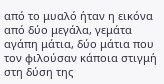από το μυαλό ήταν η εικόνα από δύο μεγάλα, γεμάτα αγάπη μάτια, δύο μάτια που τον φιλούσαν κάποια στιγμή στη δύση της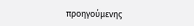προηγούμενης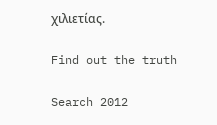χιλιετίας.

Find out the truth

Search 2012